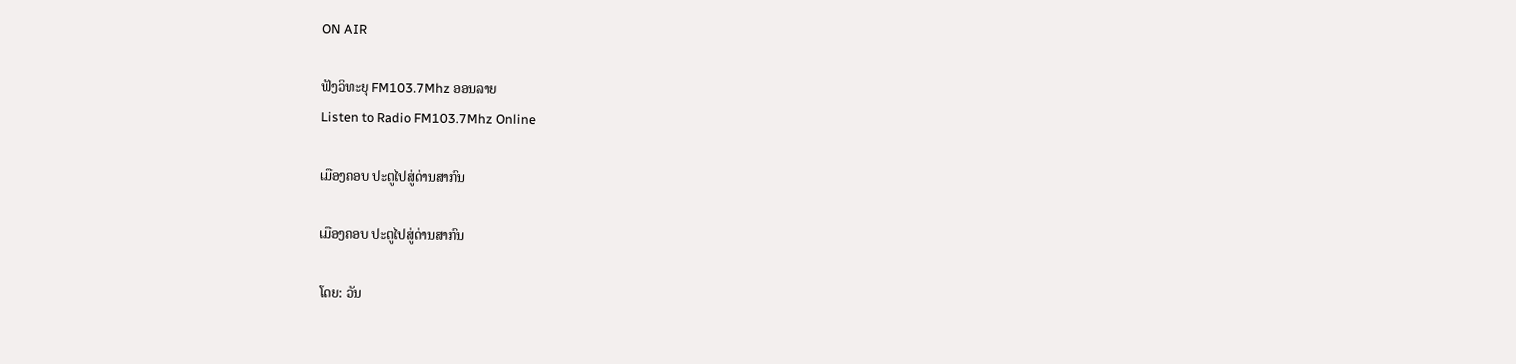ON AIR

ຟັງວິທະຍຸ FM103.7Mhz ອອນລາຍ
Listen to Radio FM103.7Mhz Online

ເມືອງຄອບ ປະຕູໄປສູ່ດ່ານສາກົນ

ເມືອງຄອບ ປະຕູໄປສູ່ດ່ານສາກົນ

ໂດຍ: ວັນ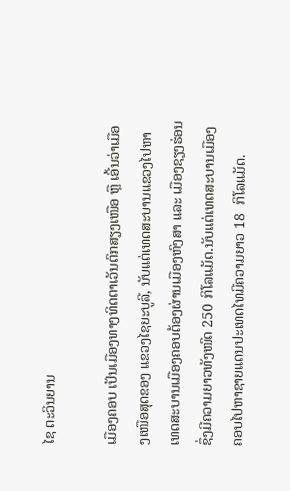ໄຊ ຕະວິນຍານ

ເມືອງຄອບ ເປັນເມືອງທາງທິດຕາເວັນຕົກສຽງເໜືອ ຫຼື ເອີ້ນວ່າເມືອງເໜືອສຸດຂອງ ແຂວງໄຊຍະບູລີ, ນັບແຕ່ເທດສະບານແຂວງໄປຫາເທດສະບານເມືອງຄອບຕ້ອງຜ່ານເມືອງຫົງສາ ແລະ ເມືອງຊຽງຮ່ອນ ຊຶ່ງມີຄວາມຍາວທັງໜົດ 250 ກິໂລແມັດ.ນັບແຕ່ເທດສະບານເມືອງຄອບໄປຫາຊາຍແດນປະເທດໄທມີຄວາມຍາວ 18  ກິໂລແມັດ.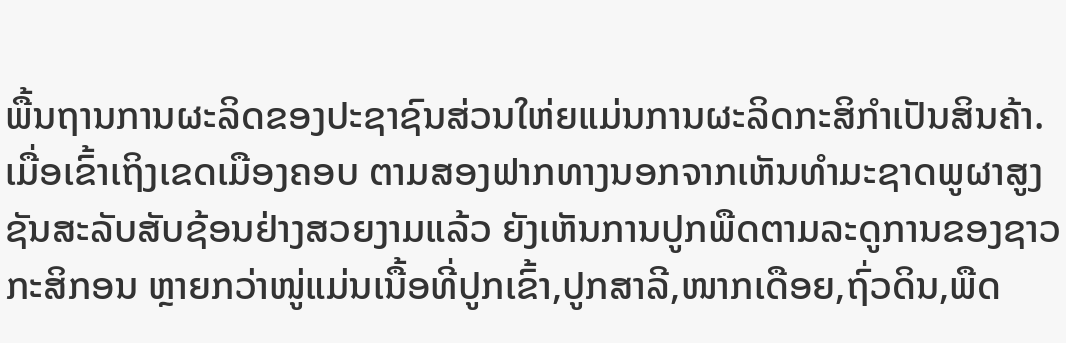ພື້ນຖານການຜະລິດຂອງປະຊາຊົນສ່ວນໃຫ່ຍແມ່ນການຜະລິດກະສິກໍາເປັນສິນຄ້າ.ເມື່ອເຂົ້າເຖິງເຂດເມືອງຄອບ ຕາມສອງຟາກທາງນອກຈາກເຫັນທໍາມະຊາດພູຜາສູງຊັນສະລັບສັບຊ້ອນຢ່າງສວຍງາມແລ້ວ ຍັງເຫັນການປູກພືດຕາມລະດູການຂອງຊາວກະສິກອນ ຫຼາຍກວ່າໜູ່ແມ່ນເນື້ອທີ່ປູກເຂົ້າ,ປູກສາລີ,ໜາກເດືອຍ,ຖົ່ວດິນ,ພືດ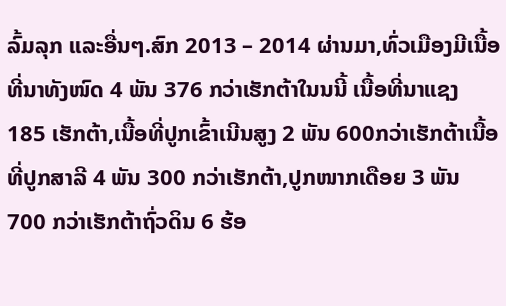ລົ້ມລຸກ ແລະອື່ນໆ.ສົກ 2013 – 2014 ຜ່ານມາ,ທົ່ວເມືອງມີເນື້ອທີ່ນາທັງໜົດ 4 ພັນ 376 ກວ່າເຮັກຕ້າໃນນນີ້ ເນື້ອທີ່ນາແຊງ 185 ເຮັກຕ້າ,ເນື້ອທີ່ປູກເຂົ້າເນີນສູງ 2 ພັນ 600ກວ່າເຮັກຕ້າເນື້ອທີ່ປູກສາລີ 4 ພັນ 300 ກວ່າເຮັກຕ້າ,ປູກໜາກເດືອຍ 3 ພັນ 700 ກວ່າເຮັກຕ້າຖົ່ວດິນ 6 ຮ້ອ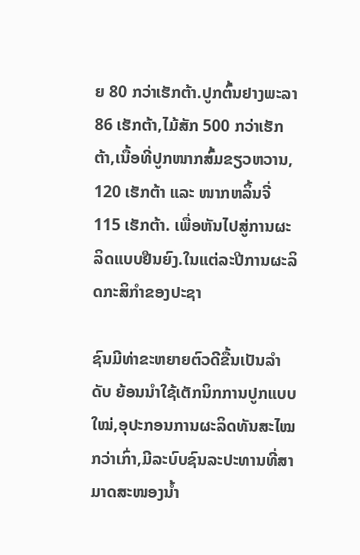ຍ 80 ກວ່າເຮັກຕ້າ.ປູກຕົ້ນຢາງພະລາ 86 ເຮັກຕ້າ,ໄມ້ສັກ 500 ກວ່າເຮັກຕ້າ,ເນື້ອທີ່ປູກໜາກສົ້ມຂຽວຫວານ, 120 ເຮັກຕ້າ ແລະ ໜາກຫລິ້ນຈີ່ 115 ເຮັກຕ້າ. ເພື່ອຫັນໄປສູ່ການຜະລິດແບບຢືນຍົງ.ໃນແຕ່ລະປີການຜະລິດກະສິກໍາຂອງປະຊາ

ຊົນມີທ່າຂະຫຍາຍຕົວດີຂື້ນເປັນລໍາດັບ ຍ້ອນນໍາໃຊ້ເຕັກນິກການປູກແບບໃໝ່,ອຸປະກອນການຜະລິດທັນສະໄໝກວ່າເກົ່າ,ມີລະບົບຊົນລະປະທານທີ່ສາມາດສະໜອງນໍ້າ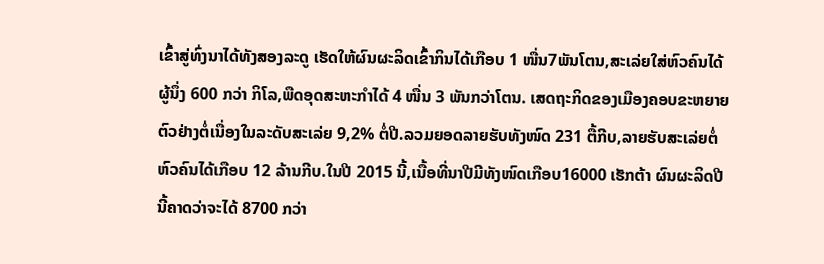ເຂົ້າສູ່ທົ່ງນາໄດ້ທັງສອງລະດູ ເຮັດໃຫ້ຜົນຜະລິດເຂົ້າກິນໄດ້ເກືອບ 1 ໜື່ນ7ພັນໂຕນ,ສະເລ່ຍໃສ່ຫົວຄົນໄດ້ຜູ້ນຶ່ງ 600 ກວ່າ ກິໂລ,ພືດອຸດສະຫະກໍາໄດ້ 4 ໜື່ນ 3 ພັນກວ່າໂຕນ. ເສດຖະກິດຂອງເມືອງຄອບຂະຫຍາຍຕົວຢ່າງຕໍ່ເນື່ອງໃນລະດັບສະເລ່ຍ 9,2% ຕໍ່ປີ.ລວມຍອດລາຍຮັບທັງໜົດ 231 ຕື້ກີບ,ລາຍຮັບສະເລ່ຍຕໍ່ຫົວຄົນໄດ້ເກືອບ 12 ລ້ານກີບ.ໃນປີ 2015 ນີ້,ເນື້ອທີ່ນາປີມີທັງໜົດເກືອບ16000 ເຮັກຕ້າ ຜົນຜະລິດປີນີ້ຄາດວ່າຈະໄດ້ 8700 ກວ່າ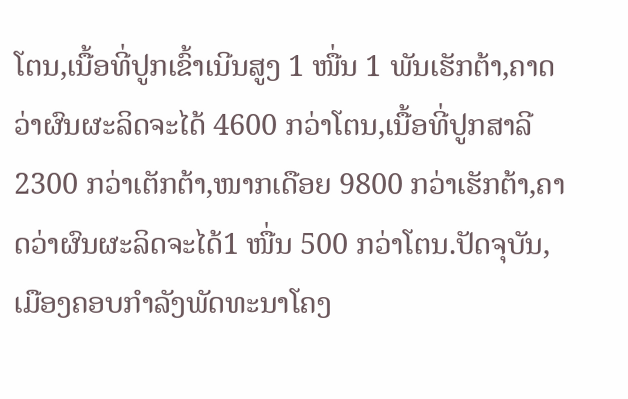ໂຕນ,ເນື້ອທີ່ປູກເຂົ້າເນີນສູງ 1 ໜື່ນ 1 ພັນເຮັກຕ້າ,ຄາດວ່າຜົນຜະລິດຈະໄດ້ 4600 ກວ່າໂຕນ,ເນື້ອທີ່ປູກສາລີ 2300 ກວ່າເຕັກຕ້າ,ໜາກເດືອຍ 9800 ກວ່າເຮັກຕ້າ,ຄາດວ່າຜົນຜະລິດຈະໄດ້1 ໜື່ນ 500 ກວ່າໂຕນ.ປັດຈຸບັນ,ເມືອງຄອບກໍາລັງພັດທະນາໂຄງ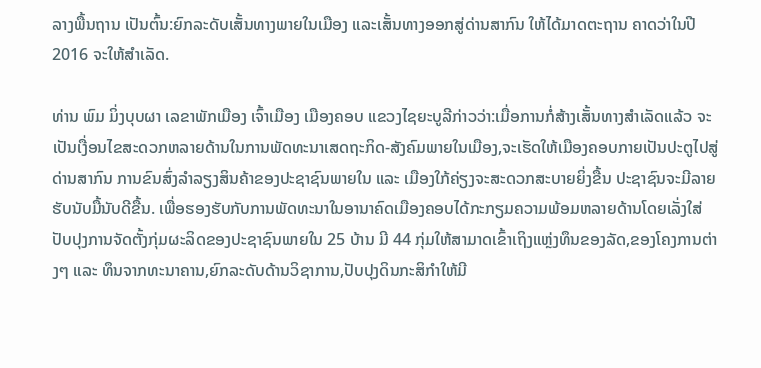ລາງພື້ນຖານ ເປັນຕົ້ນ:ຍົກລະດັບເສັ້ນທາງພາຍໃນເມືອງ ແລະເສັ້ນທາງອອກສູ່ດ່ານສາກົນ ໃຫ້ໄດ້ມາດຕະຖານ ຄາດວ່າໃນປີ 2016 ຈະໃຫ້ສໍາເລັດ.

ທ່ານ ພົມ ມິ່ງບຸບຜາ ເລຂາພັກເມືອງ ເຈົ້າເມືອງ ເມືອງຄອບ ແຂວງໄຊຍະບູລີກ່າວວ່າ:ເມື່ອການກໍ່ສ້າງເສັ້ນທາງສໍາເລັດແລ້ວ ຈະເປັນເງື່ອນໄຂສະດວກຫລາຍດ້ານໃນການພັດທະນາເສດຖະກິດ-ສັງຄົມພາຍໃນເມືອງ,ຈະເຮັດໃຫ້ເມືອງຄອບກາຍເປັນປະຕູໄປສູ່ດ່ານສາກົນ ການຂົນສົ່ງລໍາລຽງສິນຄ້າຂອງປະຊາຊົນພາຍໃນ ແລະ ເມືອງໃກ້ຄ່ຽງຈະສະດວກສະບາຍຍິ່ງຂື້ນ ປະຊາຊົນຈະມີລາຍຮັບນັບມື້ນັບດີຂື້ນ. ເພື່ອຮອງຮັບກັບການພັດທະນາໃນອານາຄົດເມືອງຄອບໄດ້ກະກຽມຄວາມພ້ອມຫລາຍດ້ານໂດຍເລັ່ງໃສ່ປັບປຸງການຈັດຕັ້ງກຸ່ມຜະລິດຂອງປະຊາຊົນພາຍໃນ 25 ບ້ານ ມີ 44 ກຸ່ມໃຫ້ສາມາດເຂົ້າເຖິງແຫຼ່ງທຶນຂອງລັດ,ຂອງໂຄງການຕ່າງໆ ແລະ ທຶນຈາກທະນາຄານ,ຍົກລະດັບດ້ານວິຊາການ,ປັບປຸງດິນກະສິກໍາໃຫ້ມີ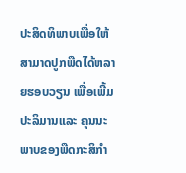ປະສິດທິພາບເພື່ອໃຫ້ສາມາດປູກພືດໄດ້ຫລາຍຮອບວຽນ ເພື່ອເພີ້ມປະລິມານແລະ ຄຸນນະພາບຂອງພືດກະສິກໍາ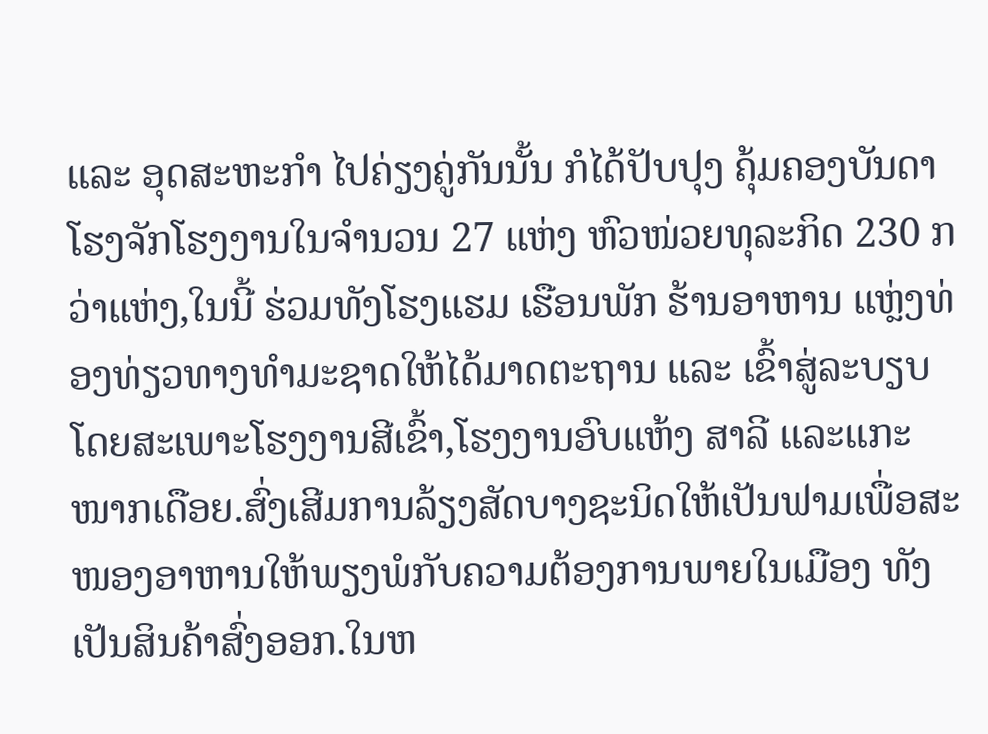ແລະ ອຸດສະຫະກໍາ ໄປຄ່ຽງຄູ່ກັນນັ້ນ ກໍໄດ້ປັບປຸງ ຄຸ້ມຄອງບັນດາໂຮງຈັກໂຮງງານໃນຈໍານວນ 27 ແຫ່ງ ຫົວໜ່ວຍທຸລະກິດ 230 ກວ່າແຫ່ງ,ໃນນີ້ ຮ່ວມທັງໂຮງແຮມ ເຮືອນພັກ ຮ້ານອາຫານ ແຫຼ່ງທ່ອງທ່ຽວທາງທໍາມະຊາດໃຫ້ໄດ້ມາດຕະຖານ ແລະ ເຂົ້າສູ່ລະບຽບໂດຍສະເພາະໂຮງງານສີເຂົ້າ,ໂຮງງານອົບແຫ້ງ ສາລີ ແລະແກະໜາກເດືອຍ.ສົ່ງເສີມການລ້ຽງສັດບາງຊະນິດໃຫ້ເປັນຟາມເພື່ອສະໜອງອາຫານໃຫ້ພຽງພໍກັບຄວາມຕ້ອງການພາຍໃນເມືອງ ທັງເປັນສິນຄ້າສົ່ງອອກ.ໃນຫ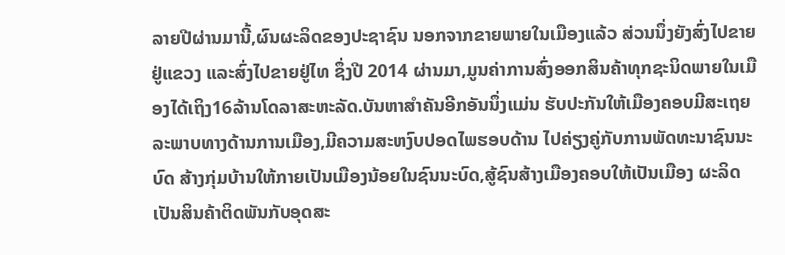ລາຍປີຜ່ານມານີ້,ຜົນຜະລິດຂອງປະຊາຊົນ ນອກຈາກຂາຍພາຍໃນເມືອງແລ້ວ ສ່ວນນຶ່ງຍັງສົ່ງໄປຂາຍຢູ່ແຂວງ ແລະສົ່ງໄປຂາຍຢູ່ໄທ ຊຶ່ງປີ 2014 ຜ່ານມາ,ມູນຄ່າການສົ່ງອອກສິນຄ້າທຸກຊະນິດພາຍໃນເມືອງໄດ້ເຖິງ16ລ້ານໂດລາສະຫະລັດ.ບັນຫາສໍາຄັນອີກອັນນຶ່ງແມ່ນ ຮັບປະກັນໃຫ້ເມືອງຄອບມີສະເຖຍລະພາບທາງດ້ານການເມືອງ,ມີຄວາມສະຫງົບປອດໄພຮອບດ້ານ ໄປຄ່ຽງຄູ່ກັບການພັດທະນາຊົນນະບົດ ສ້າງກຸ່ມບ້ານໃຫ້ກາຍເປັນເມືອງນ້ອຍໃນຊົນນະບົດ,ສູ້ຊົນສ້າງເມືອງຄອບໃຫ້ເປັນເມືອງ ຜະລິດເປັນສິນຄ້າຕິດພັນກັບອຸດສະ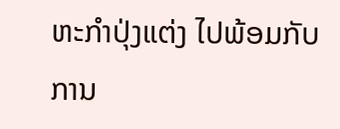ຫະກໍາປຸ່ງແຕ່ງ ໄປພ້ອມກັບການ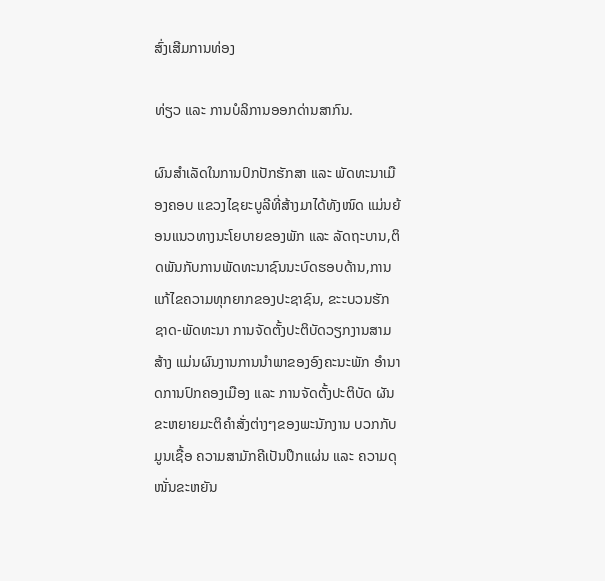ສົ່ງເສີມການທ່ອງ

ທ່ຽວ ແລະ ການບໍລິການອອກດ່ານສາກົນ.

ຜົນສໍາເລັດໃນການປົກປັກຮັກສາ ແລະ ພັດທະນາເມືອງຄອບ ແຂວງໄຊຍະບູລີທີ່ສ້າງມາໄດ້ທັງໜົດ ແມ່ນຍ້ອນແນວທາງນະໂຍບາຍຂອງພັກ ແລະ ລັດຖະບານ,ຕິດພັນກັບການພັດທະນາຊົນນະບົດຮອບດ້ານ,ການແກ້ໄຂຄວາມທຸກຍາກຂອງປະຊາຊົນ, ຂະະບວນຮັກຊາດ-ພັດທະນາ ການຈັດຕັ້ງປະຕິບັດວຽກງານສາມສ້າງ ແມ່ນຜົນງານການນໍາພາຂອງອົງຄະນະພັກ ອໍານາດການປົກຄອງເມືອງ ແລະ ການຈັດຕັ້ງປະຕິບັດ ຜັນຂະຫຍາຍມະຕິຄໍາສັ່ງຕ່າງໆຂອງພະນັກງານ ບວກກັບມູນເຊື້ອ ຄວາມສາມັກຄີເປັນປຶກແຜ່ນ ແລະ ຄວາມດຸໜັ່ນຂະຫຍັນ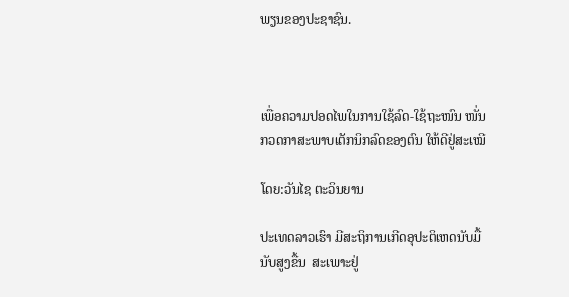ພຽນຂອງປະຊາຊົນ.



ເພື່ອຄວາມປອດໄພໃນການໃຊ້ລົດ-ໃຊ້ຖະໜົນ ໜັ່ນກວດກາສະພາບເຕັກນິກລົດຂອງຕົນ ໃຫ້ດີຢູ່ສະເໝີ

ໂດຍ:ວັນໄຊ ຕະວິນຍານ

ປະເທດລາວເຮົາ ມີສະຖິການເກີດອຸປະຕິເຫດນັບມື້ ນັບສູງຂື້ນ  ສະເພາະຢູ່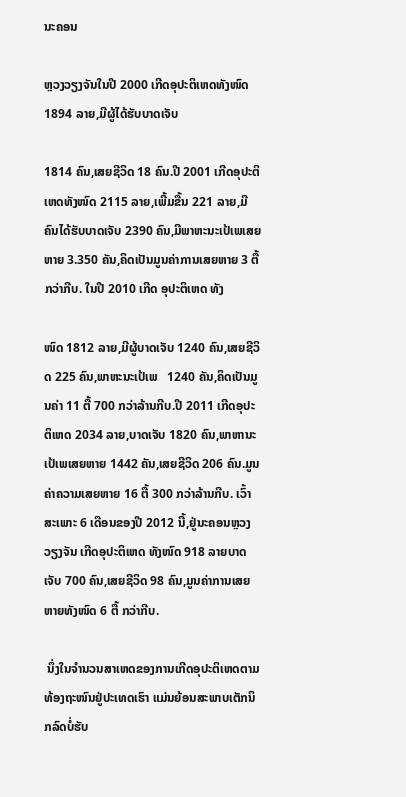ນະຄອນ

ຫຼວງວຽງຈັນໃນປີ 2000 ເກີດອຸປະຕິເຫດທັງໜົດ 1894 ລາຍ,ມີຜູ້ໄດ້ຮັບບາດເຈັບ

1814 ຄົນ,ເສຍຊີວິດ 18 ຄົນ.ປີ 2001 ເກີດອຸປະຕິເຫດທັງໜົດ 2115 ລາຍ,ເພີ້ມຂື້ນ 221 ລາຍ,ມີຄົນໄດ້ຮັບບາດເຈັບ 2390 ຄົນ,ມີພາຫະນະເປ້ເພເສຍຫາຍ 3.350 ຄັນ,ຄິດເປັນມູນຄ່າການເສຍຫາຍ 3 ຕື້ກວ່າກີບ. ໃນປີ 2010 ເກີດ ອຸປະຕິເຫດ ທັງ

ໜົດ 1812 ລາຍ,ມີຜູ້ບາດເຈັບ 1240 ຄົນ,ເສຍຊີວິດ 225 ຄົນ,ພາຫະນະເປ້ເພ   1240 ຄັນ,ຄິດເປັນມູນຄ່າ 11 ຕື້ 700 ກວ່າລ້ານກີບ.ປີ 2011 ເກີດອຸປະຕິເຫດ 2034 ລາຍ,ບາດເຈັບ 1820 ຄົນ,ພາຫານະ ເປ້ເພເສຍຫາຍ 1442 ຄັນ,ເສຍຊີວິດ 206 ຄົນ.ມູນຄ່າຄວາມເສຍຫາຍ 16 ຕື້ 300 ກວ່າລ້ານກີບ. ເວົ້າສະເພາະ 6 ເດືອນຂອງປີ 2012 ນີ້,ຢູ່ນະຄອນຫຼວງວຽງຈັນ ເກີດອຸປະຕິເຫດ ທັງໜົດ 918 ລາຍບາດເຈັບ 700 ຄົນ,ເສຍຊີວິດ 98 ຄົນ,ມູນຄ່າການເສຍຫາຍທັງໜົດ 6 ຕື້ ກວ່າກີບ.

 ນຶ່ງໃນຈໍານວນສາເຫດຂອງການເກີດອຸປະຕິເຫດຕາມທ້ອງຖະໜົນຢູ່ປະເທດເຮົາ ແມ່ນຍ້ອນສະພາບເຕັກນິກລົດບໍ່ຮັບ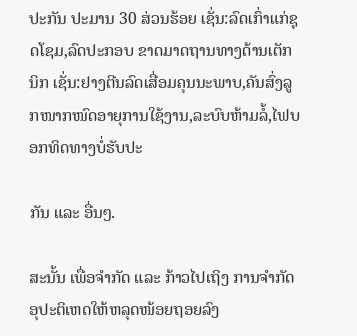ປະກັນ ປະມານ 30 ສ່ວນຮ້ອຍ ເຊັ່ນ:ລົດເກົ່າແກ່ຊຸດໂຊມ,ລົດປະກອບ ຂາດມາດຖານທາງດ້ານເຕັກນິກ ເຊັ່ນ:ຢາງຕີນລົດເສື່ອມຄຸນນະພາບ,ຄັນສົ່ງລູກໜາກໜົດອາຍຸການໃຊ້ງານ,ລະບົບຫ້າມລໍ້,ໄຟບອກທິດທາງບໍ່ຮັບປະ

ກັນ ແລະ ອື່ນໆ.

ສະນັ້ນ ເພື່ອຈໍາກັດ ແລະ ກ້າວໄປເຖິງ ການຈໍາກັດອຸປະຕິເຫດໃຫ້ຫລຸດໜ້ອຍຖອຍລົງ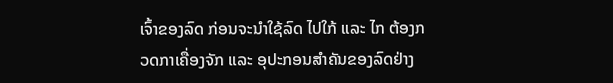ເຈົ້າຂອງລົດ ກ່ອນຈະນໍາໃຊ້ລົດ ໄປໃກ້ ແລະ ໄກ ຕ້ອງກວດກາເຄື່ອງຈັກ ແລະ ອຸປະກອນສໍາຄັນຂອງລົດຢ່າງ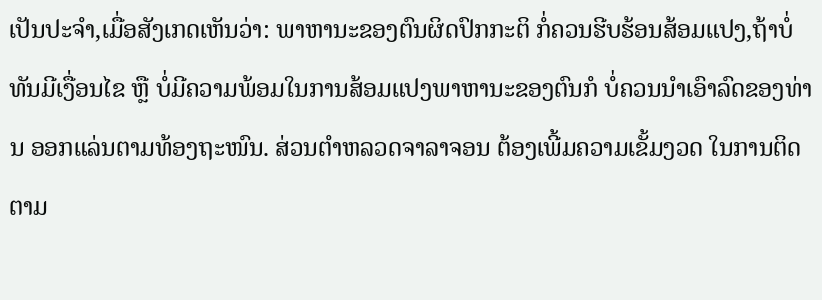ເປັນປະຈໍາ,ເມື່ອສັງເກດເຫັນວ່າ: ພາຫານະຂອງຕົນຜິດປົກກະຕິ ກໍ່ຄວນຮີບຮ້ອນສ້ອມແປງ,ຖ້າບໍ່ທັນມີເງື່ອນໄຂ ຫຼື ບໍ່ມີຄວາມພ້ອມໃນການສ້ອມແປງພາຫານະຂອງຕົນກໍ ບໍ່ຄວນນໍາເອົາລົດຂອງທ່ານ ອອກແລ່ນຕາມທ້ອງຖະໜົນ. ສ່ວນຕໍາຫລວດຈາລາຈອນ ຕ້ອງເພີ້ມຄວາມເຂັ້ມງວດ ໃນການຕິດຕາມ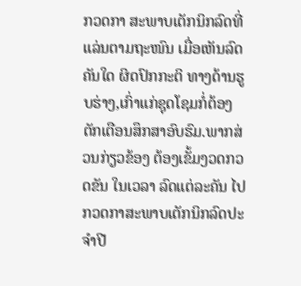ກວດກາ ສະພາບເຕັກນິກລົດທີ່ແລ່ນຕາມຖະໜົນ ເມື່ອເຫັນລົດຄັນໃດ ຜິດປົກກະຕິ ທາງດ້ານຮູບຮ່າງ,ເກົ່າແກ່ຊຸດໂຊມກໍ່ຕ້ອງຕັກເຕືອນສຶກສາອົບຮົມ.ພາກສ່ວນກ່ຽວຂ້ອງ ຕ້ອງເຂັ້ມງວດກວດຂັນ ໃນເວລາ ລົດແຕ່ລະຄັນ ໄປກວດກາສະພາບເຕັກນິກລົດປະຈໍາປີ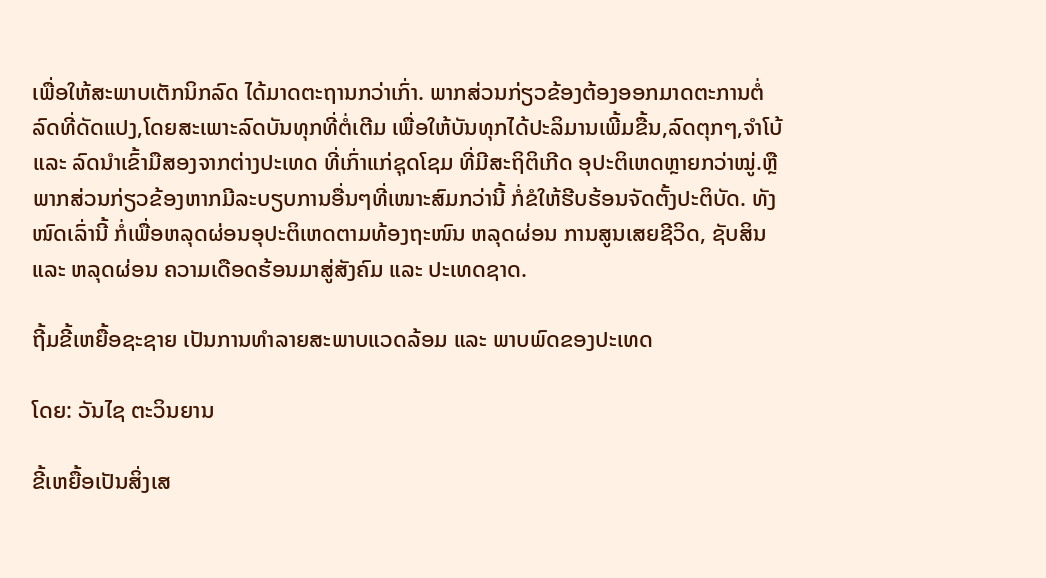ເພື່ອໃຫ້ສະພາບເຕັກນິກລົດ ໄດ້ມາດຕະຖານກວ່າເກົ່າ. ພາກສ່ວນກ່ຽວຂ້ອງຕ້ອງອອກມາດຕະການຕໍ່ລົດທີ່ດັດແປງ,ໂດຍສະເພາະລົດບັນທຸກທີ່ຕໍ່ເຕີມ ເພື່ອໃຫ້ບັນທຸກໄດ້ປະລິມານເພີ້ມຂື້ນ,ລົດຕຸກໆ,ຈໍາໂບ້ ແລະ ລົດນໍາເຂົ້າມືສອງຈາກຕ່າງປະເທດ ທີ່ເກົ່າແກ່ຊຸດໂຊມ ທີ່ມີສະຖິຕິເກີດ ອຸປະຕິເຫດຫຼາຍກວ່າໝູ່.ຫຼືພາກສ່ວນກ່ຽວຂ້ອງຫາກມີລະບຽບການອື່ນໆທີ່ເໜາະສົມກວ່ານີ້ ກໍ່ຂໍໃຫ້ຮີບຮ້ອນຈັດຕັ້ງປະຕິບັດ. ທັງໜົດເລົ່ານີ້ ກໍ່ເພື່ອຫລຸດຜ່ອນອຸປະຕິເຫດຕາມທ້ອງຖະໜົນ ຫລຸດຜ່ອນ ການສູນເສຍຊີວິດ, ຊັບສິນ ແລະ ຫລຸດຜ່ອນ ຄວາມເດືອດຮ້ອນມາສູ່ສັງຄົມ ແລະ ປະເທດຊາດ.

ຖີ້ມຂີ້ເຫຍື້ອຊະຊາຍ ເປັນການທໍາລາຍສະພາບແວດລ້ອມ ແລະ ພາບພົດຂອງປະເທດ

ໂດຍ: ວັນໄຊ ຕະວິນຍານ

ຂີ້ເຫຍື້ອເປັນສິ່ງເສ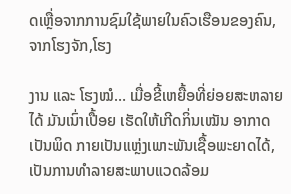ດເຫຼື່ອຈາກການຊົມໃຊ້ພາຍໃນຄົວເຮືອນຂອງຄົນ,ຈາກໂຮງຈັກ,ໂຮງ

ງານ ແລະ ໂຮງໝໍ… ເມື່ອຂີ້ເຫຍື້ອທີ່ຍ່ອຍສະຫລາຍໄດ້ ມັນເນົ່າເປື້ອຍ ເຮັດໃຫ້ເກີດກິ່ນເໝັນ ອາກາດເປັນພິດ ກາຍເປັນແຫຼ່ງເພາະພັນເຊື້ອພະຍາດໄດ້, ເປັນການທໍາລາຍສະພາບແວດລ້ອມ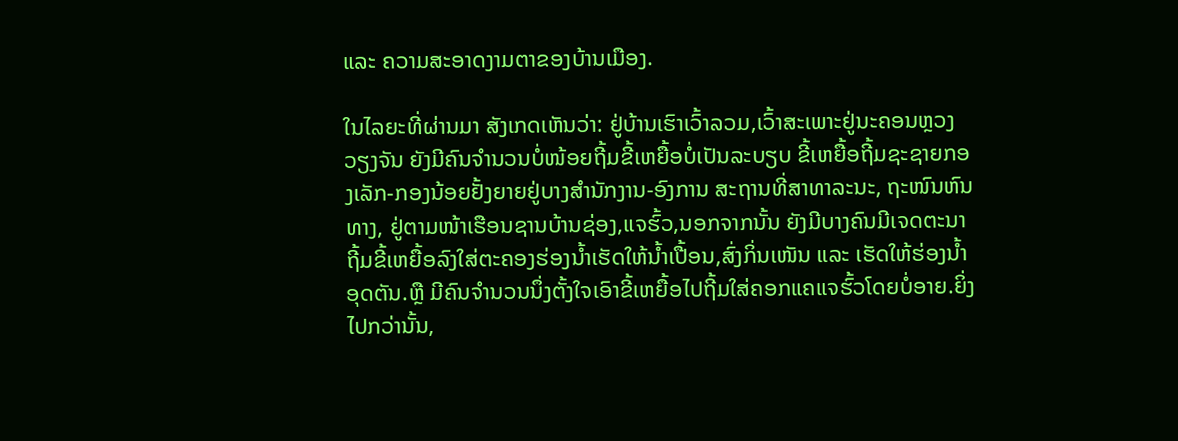ແລະ ຄວາມສະອາດງາມຕາຂອງບ້ານເມືອງ.

ໃນໄລຍະທີ່ຜ່ານມາ ສັງເກດເຫັນວ່າ: ຢູ່ບ້ານເຮົາເວົ້າລວມ,ເວົ້າສະເພາະຢູ່ນະຄອນຫຼວງວຽງຈັນ ຍັງມີຄົນຈໍານວນບໍ່ໜ້ອຍຖີ້ມຂີ້ເຫຍື້ອບໍ່ເປັນລະບຽບ ຂີ້ເຫຍື້ອຖີ້ມຊະຊາຍກອງເລັກ-ກອງນ້ອຍຢັ້ງຍາຍຢູ່ບາງສໍານັກງານ-ອົງການ ສະຖານທີ່ສາທາລະນະ, ຖະໜົນຫົນທາງ, ຢູ່ຕາມໜ້າເຮືອນຊານບ້ານຊ່ອງ,ແຈຮົ້ວ,ນອກຈາກນັ້ນ ຍັງມີບາງຄົນມີເຈດຕະນາຖີ້ມຂີ້ເຫຍື້ອລົງໃສ່ຕະຄອງຮ່ອງນໍ້າເຮັດໃຫ້ນໍ້າເປື້ອນ,ສົ່ງກິ່ນເໜັນ ແລະ ເຮັດໃຫ້ຮ່ອງນໍ້າອຸດຕັນ.ຫຼື ມີຄົນຈໍານວນນຶ່ງຕັ້ງໃຈເອົາຂີ້ເຫຍື້ອໄປຖີ້ມໃສ່ຄອກແຄແຈຮົ້ວໂດຍບໍ່ອາຍ.ຍິ່ງໄປກວ່ານັ້ນ,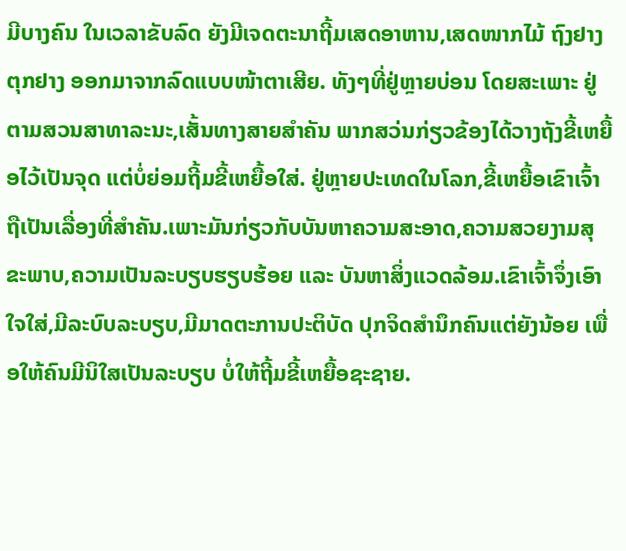ມີບາງຄົນ ໃນເວລາຂັບລົດ ຍັງມີເຈດຕະນາຖີ້ມເສດອາຫານ,ເສດໜາກໄມ້ ຖົງຢາງ ຕຸກຢາງ ອອກມາຈາກລົດແບບໜ້າຕາເສີຍ. ທັງໆທີ່ຢູ່ຫຼາຍບ່ອນ ໂດຍສະເພາະ ຢູ່ຕາມສວນສາທາລະນະ,ເສັ້ນທາງສາຍສໍາຄັນ ພາກສວ່ນກ່ຽວຂ້ອງໄດ້ວາງຖັງຂີ້ເຫຍື້ອໄວ້ເປັນຈຸດ ແຕ່ບໍ່ຍ່ອມຖີ້ມຂີ້ເຫຍື້ອໃສ່. ຢູ່ຫຼາຍປະເທດໃນໂລກ,ຂີ້ເຫຍື້ອເຂົາເຈົ້າຖືເປັນເລື່ອງທີ່ສໍາຄັນ.ເພາະມັນກ່ຽວກັບບັນຫາຄວາມສະອາດ,ຄວາມສວຍງາມສຸຂະພາບ,ຄວາມເປັນລະບຽບຮຽບຮ້ອຍ ແລະ ບັນຫາສິ່ງແວດລ້ອມ.ເຂົາເຈົ້າຈຶ່ງເອົາໃຈໃສ່,ມີລະບົບລະບຽບ,ມີມາດຕະການປະຕິບັດ ປຸກຈິດສໍານຶກຄົນແຕ່ຍັງນ້ອຍ ເພື່ອໃຫ້ຄົນມີນິໃສເປັນລະບຽບ ບໍ່ໃຫ້ຖີ້ມຂີ້ເຫຍື້ອຊະຊາຍ.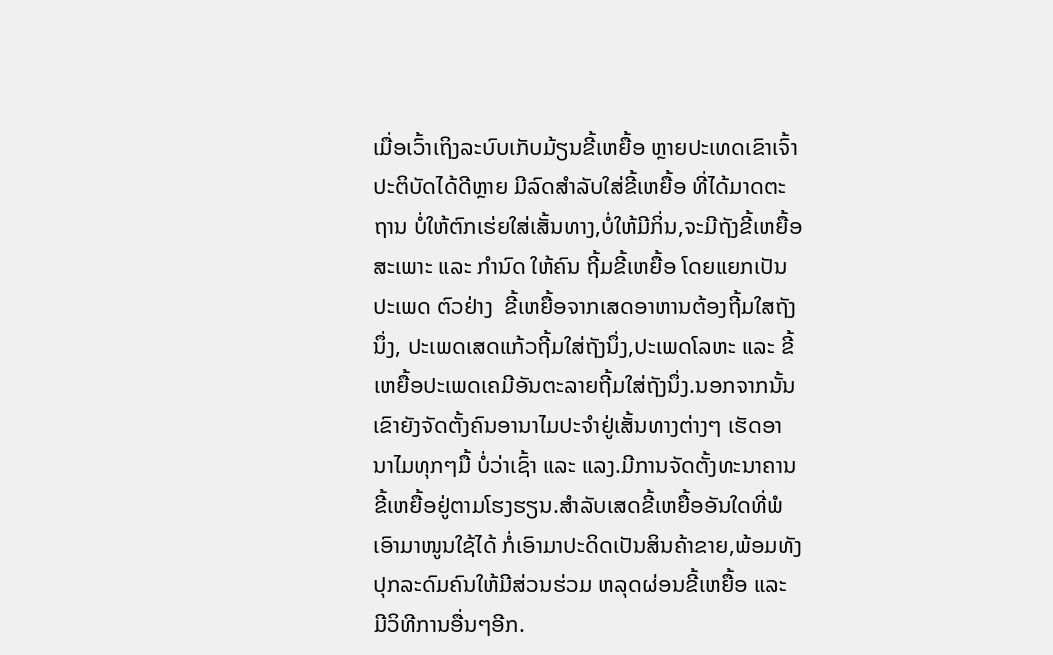ເມື່ອເວົ້າເຖິງລະບົບເກັບມ້ຽນຂີ້ເຫຍື້ອ ຫຼາຍປະເທດເຂົາເຈົ້າປະຕິບັດໄດ້ດີຫຼາຍ ມີລົດສໍາລັບໃສ່ຂີ້ເຫຍື້ອ ທີ່ໄດ້ມາດຕະຖານ ບໍ່ໃຫ້ຕົກເຮ່ຍໃສ່ເສັ້ນທາງ,ບໍ່ໃຫ້ມີກິ່ນ,ຈະມີຖັງຂີ້ເຫຍື້ອສະເພາະ ແລະ ກໍານົດ ໃຫ້ຄົນ ຖີ້ມຂີ້ເຫຍື້ອ ໂດຍແຍກເປັນປະເພດ ຕົວຢ່າງ  ຂີ້ເຫຍື້ອຈາກເສດອາຫານຕ້ອງຖີ້ມໃສຖັງນຶ່ງ, ປະເພດເສດແກ້ວຖີ້ມໃສ່ຖັງນຶ່ງ,ປະເພດໂລຫະ ແລະ ຂີ້ເຫຍື້ອປະເພດເຄມີອັນຕະລາຍຖີ້ມໃສ່ຖັງນຶ່ງ.ນອກຈາກນັ້ນ ເຂົາຍັງຈັດຕັ້ງຄົນອານາໄມປະຈໍາຢູ່ເສັ້ນທາງຕ່າງໆ ເຮັດອານາໄມທຸກໆມື້ ບໍ່ວ່າເຊົ້າ ແລະ ແລງ.ມີການຈັດຕັ້ງທະນາຄານຂີ້ເຫຍື້ອຢູ່ຕາມໂຮງຮຽນ.ສໍາລັບເສດຂີ້ເຫຍື້ອອັນໃດທີ່ພໍເອົາມາໜູນໃຊ້ໄດ້ ກໍ່ເອົາມາປະດິດເປັນສິນຄ້າຂາຍ,ພ້ອມທັງປຸກລະດົມຄົນໃຫ້ມີສ່ວນຮ່ວມ ຫລຸດຜ່ອນຂີ້ເຫຍື້ອ ແລະ ມີວິທີການອື່ນໆອີກ.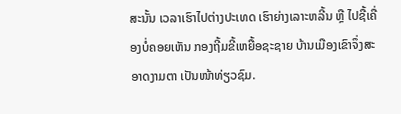ສະນັ້ນ ເວລາເຮົາໄປຕ່າງປະເທດ ເຮົາຍ່າງເລາະຫລີ້ນ ຫຼື ໄປຊື້ເຄື່ອງບໍ່ຄອຍເຫັນ ກອງຖີ້ມຂີ້ເຫຍື້ອຊະຊາຍ ບ້ານເມືອງເຂົາຈຶ່ງສະອາດງາມຕາ ເປັນໜ້າທ່ຽວຊົມ.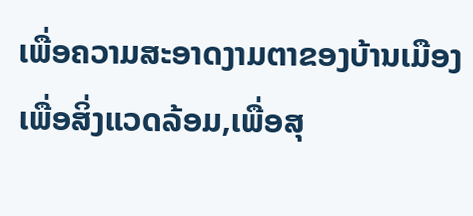ເພື່ອຄວາມສະອາດງາມຕາຂອງບ້ານເມືອງ ເພື່ອສິ່ງແວດລ້ອມ,ເພື່ອສຸ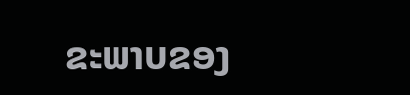ຂະພາບຂອງ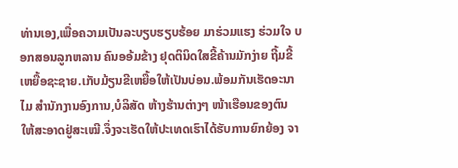ທ່ານເອງ,ເພື່ອຄວາມເປັນລະບຽບຮຽບຮ້ອຍ ມາຮ່ວມແຮງ ຮ່ວມໃຈ ບອກສອນລູກຫລານ ຄົນອອ້ມຂ້າງ ຢຸດຕິນິດໃສຂີ້ຄ້ານມັກງ່າຍ ຖີ້ມຂີ້ເຫຍື້ອຊະຊາຍ.ເກັບມ້ຽນຂີເຫຍື້ອໃຫ້ເປັນບ່ອນ.ພ້ອມກັນເຮັດອະນາໄມ ສໍານັກງານອົງການ,ບໍລິສັດ ຫ້າງຮ້ານຕ່າງໆ ໜ້າເຮືອນຂອງຕົນ ໃຫ້ສະອາດຢູ່ສະເໝີ.ຈຶ່ງຈະເຮັດໃຫ້ປະເທດເຮົາໄດ້ຮັບການຍົກຍ້ອງ ຈາ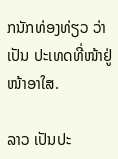ກນັກທ່ອງທ່ຽວ ວ່າ ເປັນ ປະເທດທີ່ໜ້າຢູ່ ໜ້າອາໃສ.

ລາວ ເປັນປະ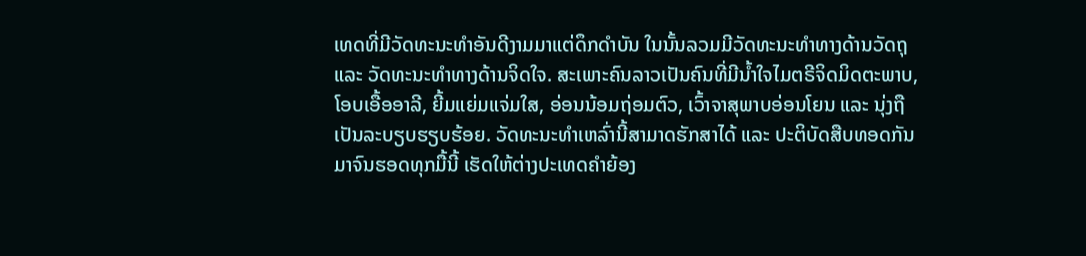ເທດທີ່ມີວັດທະນະທຳອັນດີງາມມາແຕ່ດຶກດຳບັນ ໃນນັ້ນລວມມີວັດທະນະທຳທາງດ້ານວັດຖຸ ແລະ ວັດທະນະທຳທາງດ້ານຈິດໃຈ. ສະເພາະຄົນລາວເປັນຄົນທີ່ມີນ້ຳໃຈໄມຕຣີຈິດມິດຕະພາບ, ໂອບເອື້ອອາລີ, ຍີ້ມແຍ່ມແຈ່ມໃສ, ອ່ອນນ້ອມຖ່ອມຕົວ, ເວົ້າຈາສຸພາບອ່ອນໂຍນ ແລະ ນຸ່ງຖືເປັນລະບຽບຮຽບຮ້ອຍ. ວັດທະນະທຳເຫລົ່ານີ້ສາມາດຮັກສາໄດ້ ແລະ ປະຕິບັດສືບທອດກັນມາຈົນຮອດທຸກມື້ນີ້ ເຮັດໃຫ້ຕ່າງປະເທດຄຳຍ້ອງ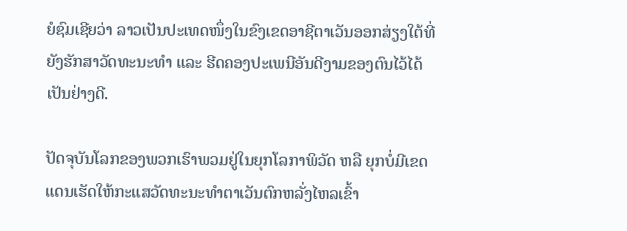ຍໍຊົມເຊີຍວ່າ ລາວເປັນປະເທດໜຶ່ງໃນຂົງເຂດອາຊີຕາເວັນອອກສ່ຽງໃຕ້ທີ່ຍັງຮັກສາວັດທະນະທຳ ແລະ ຮີດຄອງປະເພນີອັນດີງາມຂອງຕົນໄວ້ໄດ້ເປັນຢ່າງດີ.

ປັດຈຸບັນໂລກຂອງພວກເຮົາພວມຢູ່ໃນຍຸກໂລກາພິວັດ ຫລື ຍຸກບໍ່ມີເຂດແດນເຮັດໃຫ້ກະແສວັດທະນະທຳຕາເວັນຕົກຫລັ່ງໄຫລເຂົ້າ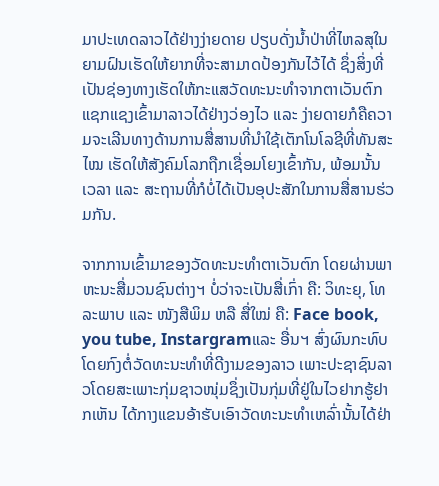ມາປະເທດລາວໄດ້ຢ່າງງ່າຍດາຍ ປຽບດັ່ງນ້ຳປ່າທີ່ໄຫລສຸໃນຍາມຝົນເຮັດໃຫ້ຍາກທີ່ຈະສາມາດປ້ອງກັນໄວ້ໄດ້ ຊຶ່ງສິ່ງທີ່ເປັນຊ່ອງທາງເຮັດໃຫ້ກະແສວັດທະນະທຳຈາກຕາເວັນຕົກແຊກແຊງເຂົ້າມາລາວໄດ້ຢ່າງວ່ອງໄວ ແລະ ງ່າຍດາຍກໍຄືຄວາມຈະເລີນທາງດ້ານການສື່ສານທີ່ນຳໃຊ້ເຕັກໂນໂລຊີທີ່ທັນສະໄໝ ເຮັດໃຫ້ສັງຄົມໂລກຖືກເຊື່ອມໂຍງເຂົ້າກັນ, ພ້ອມນັ້ນ  ເວລາ ແລະ ສະຖານທີ່ກໍບໍ່ໄດ້ເປັນອຸປະສັກໃນການສື່ສານຮ່ວມກັນ.

ຈາກການເຂົ້າມາຂອງວັດທະນະທຳຕາເວັນຕົກ ໂດຍຜ່ານພາຫະນະສື່ມວນຊົນຕ່າງຯ ບໍ່ວ່າຈະເປັນສື່ເກົ່າ ຄື: ວິທະຍຸ, ໂທລະພາບ ແລະ ໜັງສືພິມ ຫລື ສື່ໃໝ່ ຄື: Face book, you tube, Instargramແລະ ອື່ນຯ ສົ່ງຜົນກະທົບໂດຍກົງຕໍ່ວັດທະນະທຳທີ່ດີງາມຂອງລາວ ເພາະປະຊາຊົນລາວໂດຍສະເພາະກຸ່ມຊາວໜຸ່ມຊຶ່ງເປັນກຸ່ມທີ່ຢູ່ໃນໄວຢາກຮູ້ຢາກເຫັນ ໄດ້ກາງແຂນອ້າຮັບເອົາວັດທະນະທຳເຫລົ່ານັ້ນໄດ້ຢ່າ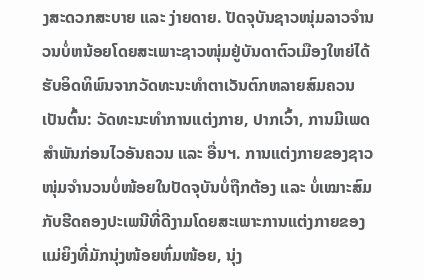ງສະດວກສະບາຍ ແລະ ງ່າຍດາຍ. ປັດຈຸບັນຊາວໜຸ່ມລາວຈຳນວນບໍ່ຫນ້ອຍໂດຍສະເພາະຊາວໜຸ່ມຢູ່ບັນດາຕົວເມືອງໃຫຍ່ໄດ້ຮັບອິດທິພົນຈາກວັດທະນະທຳຕາເວັນຕົກຫລາຍສົມຄວນ ເປັນຕົ້ນ: ວັດທະນະທຳການແຕ່ງກາຍ, ປາກເວົ້າ, ການມີເພດສຳພັນກ່ອນໄວອັນຄວນ ແລະ ອື່ນຯ. ການແຕ່ງກາຍຂອງຊາວໜຸ່ມຈຳນວນບໍ່ໜ້ອຍໃນປັດຈຸບັນບໍ່ຖືກຕ້ອງ ແລະ ບໍ່ເໝາະສົມກັບຮີດຄອງປະເພນີທີ່ດີງາມໂດຍສະເພາະການແຕ່ງກາຍຂອງແມ່ຍິງທີ່ມັກນຸ່ງໜ້ອຍຫົ່ມໜ້ອຍ, ນຸ່ງ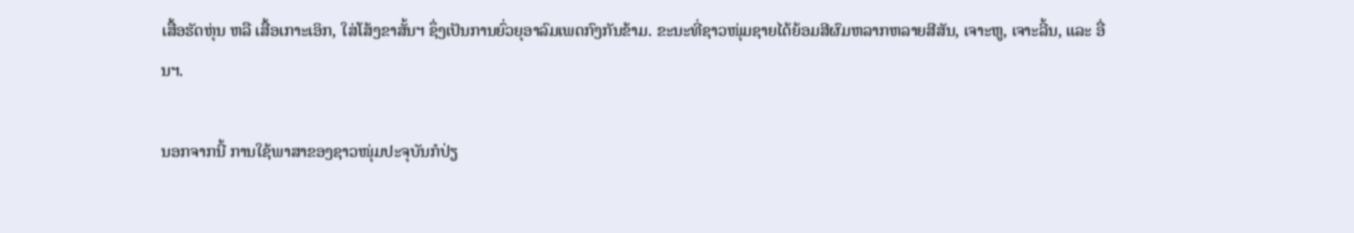ເສື້ອຮັດຫຸ່ນ ຫລື ເສື້ອເກາະເອິກ, ໃສ່ໂສ້ງຂາສັ້ນຯ ຊຶ່ງເປັນການຍົ່ວຍຸອາລົມເພດກົງກັນຂ້າມ. ຂະນະທີ່ຊາວໜຸ່ມຊາຍໄດ້ຍ້ອມສີຜົມຫລາກຫລາຍສີສັນ, ເຈາະຫູ, ເຈາະລີ້ນ, ແລະ ອື່ນຯ.

ນອກຈາກນີ້ ການໃຊ້ພາສາຂອງຊາວໜຸ່ມປະຈຸບັນກໍປ່ຽ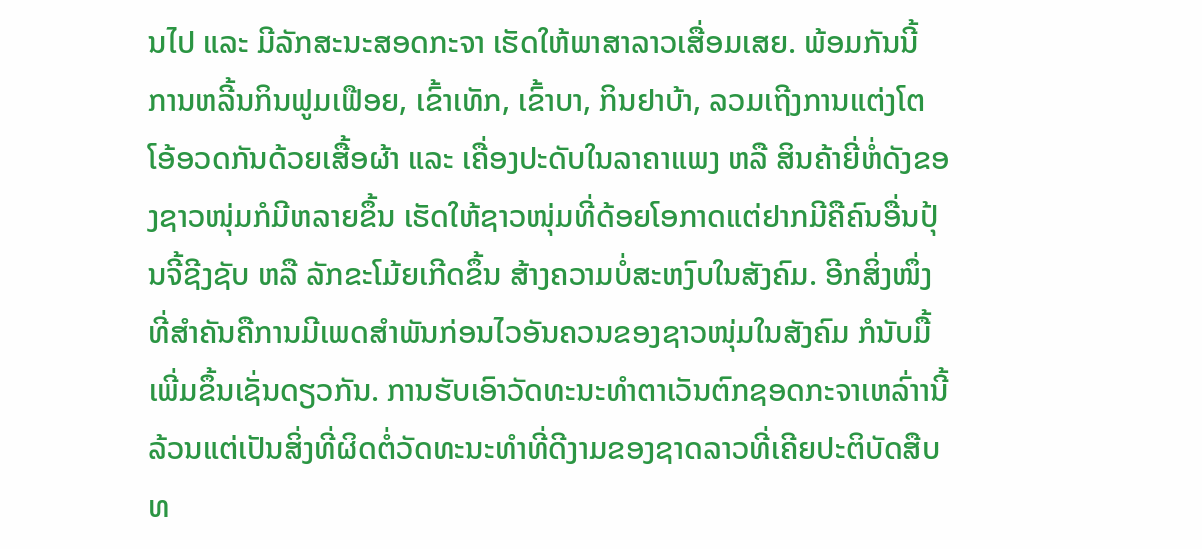ນໄປ ແລະ ມີລັກສະນະສອດກະຈາ ເຮັດໃຫ້ພາສາລາວເສື່ອມເສຍ. ພ້ອມກັນນີ້ ການຫລີ້ນກິນຟູມເຟືອຍ, ເຂົ້າເທັກ, ເຂົ້າບາ, ກິນຢາບ້າ, ລວມເຖີງການແຕ່ງໂຕໂອ້ອວດກັນດ້ວຍເສື້ອຜ້າ ແລະ ເຄື່ອງປະດັບໃນລາຄາແພງ ຫລື ສິນຄ້າຍີ່ຫໍ່ດັງຂອງຊາວໜຸ່ມກໍມີຫລາຍຂຶ້ນ ເຮັດໃຫ້ຊາວໜຸ່ມທີ່ດ້ອຍໂອກາດແຕ່ຢາກມີຄືຄົນອື່ນປຸ້ນຈີ້ຊີງຊັບ ຫລື ລັກຂະໂມ້ຍເກີດຂຶ້ນ ສ້າງຄວາມບໍ່ສະຫງົບໃນສັງຄົມ. ອີກສິ່ງໜຶ່ງທີ່ສຳຄັນຄືການມີເພດສຳພັນກ່ອນໄວອັນຄວນຂອງຊາວໜຸ່ມໃນສັງຄົມ ກໍນັບມື້ເພີ່ມຂຶ້ນເຊັ່ນດຽວກັນ. ການຮັບເອົາວັດທະນະທຳຕາເວັນຕົກຊອດກະຈາເຫລົ່າານີ້ລ້ວນແຕ່ເປັນສິ່ງທີ່ຜິດຕໍ່ວັດທະນະທຳທີ່ດີງາມຂອງຊາດລາວທີ່ເຄີຍປະຕິບັດສືບທ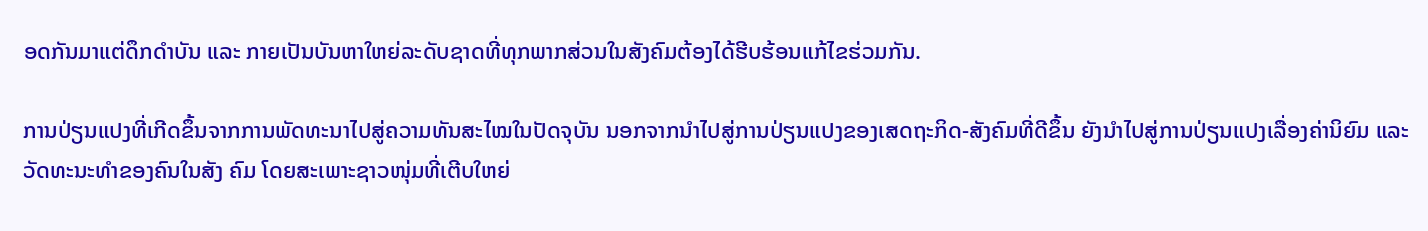ອດກັນມາແຕ່ດຶກດຳບັນ ແລະ ກາຍເປັນບັນຫາໃຫຍ່ລະດັບຊາດທີ່ທຸກພາກສ່ວນໃນສັງຄົມຕ້ອງໄດ້ຮີບຮ້ອນແກ້ໄຂຮ່ວມກັນ.

ການປ່ຽນແປງທີ່ເກີດຂຶ້ນຈາກການພັດທະນາໄປສູ່ຄວາມທັນສະໄໝໃນປັດຈຸບັນ ນອກຈາກນຳໄປສູ່ການປ່ຽນແປງຂອງເສດຖະກິດ-ສັງຄົມທີ່ດີຂຶ້ນ ຍັງນຳໄປສູ່ການປ່ຽນແປງເລື່ອງຄ່ານິຍົມ ແລະ ວັດທະນະທຳຂອງຄົນໃນສັງ ຄົມ ໂດຍສະເພາະຊາວໜຸ່ມທີ່ເຕີບໃຫຍ່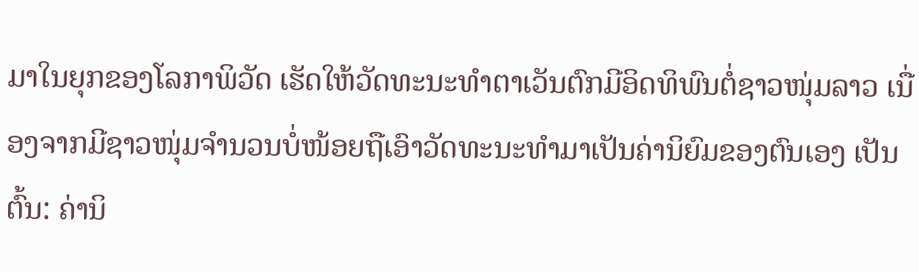ມາໃນຍຸກຂອງໂລກາພິວັດ ເຮັດໃຫ້ວັດທະນະທຳຕາເວັນຕົກມີອິດທິພົນຕໍ່ຊາວໜຸ່ມລາວ ເນື່ອງຈາກມີຊາວໜຸ່ມຈຳນວນບໍ່ໜ້ອຍຖືເອົາວັດທະນະທຳມາເປັນຄ່ານິຍົມຂອງຕົນເອງ ເປັນຕົ້ນ: ຄ່ານິ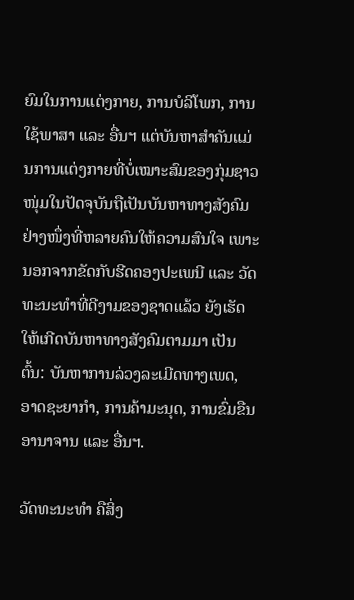ຍົມໃນການແຕ່ງກາຍ, ການບໍລິໂພກ, ການໃຊ້ພາສາ ແລະ ອື່ນຯ ແຕ່ບັນຫາສຳຄັນແມ່ນການແຕ່ງກາຍທີ່ບໍ່ເໝາະສົມຂອງກຸ່ມຊາວໜຸ່ມໃນປັດຈຸບັນຖືເປັນບັນຫາທາງສັງຄົມຢ່າງໜຶ່ງທີ່ຫລາຍຄົນໃຫ້ຄວາມສົນໃຈ ເພາະນອກຈາກຂັດກັບຮີດຄອງປະເພນີ ແລະ ວັດທະນະທຳທີ່ດີງາມຂອງຊາດແລ້ວ ຍັງເຮັດໃຫ້ເກີດບັນຫາທາງສັງຄົມຕາມມາ ເປັນຕົ້ນ: ບັນຫາການລ່ວງລະເມີດທາງເພດ, ອາດຊະຍາກຳ, ການຄ້າມະນຸດ, ການຂົ່ມຂືນອານາຈານ ແລະ ອື່ນຯ.

ວັດທະນະທຳ ຄືສິ່ງ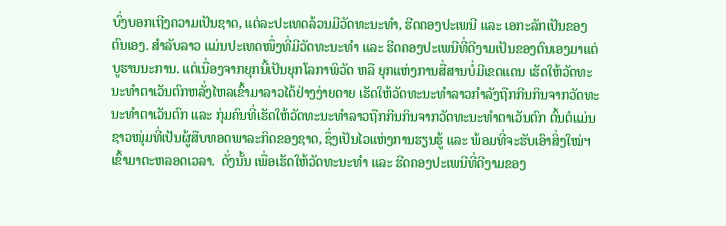ບົ່ງບອກເຖີງຄວາມເປັນຊາດ, ແຕ່ລະປະເທດລ້ວນມີວັດທະນະທຳ, ຮີດຄອງປະເພນີ ແລະ ເອກະລັກເປັນຂອງຕົນເອງ. ສຳລັບລາວ ແມ່ນປະເທດໜຶ່ງທີ່ມີວັດທະນະທຳ ແລະ ຮີດຄອງປະເພນີທີ່ດີງາມເປັນຂອງຕົນເອງມາແຕ່ບູຮານນະການ. ແຕ່ເນື່ອງຈາກຍຸກນີ້ເປັນຍຸກໂລກາພິວັດ ຫລື ຍຸກແຫ່ງການສື່ສານບໍ່ມີເຂດແດນ ເຮັດໃຫ້ວັດທະນະທຳຕາເວັນຕົກຫລັ່ງໄຫລເຂົ້າມາລາວໄດ້ຢ່າງງ່າຍດາຍ ເຮັດໃຫ້ວັດທະນະທຳລາວກຳລັງຖືກກີນກິນຈາກວັດທະນະທຳຕາເວັນຕົກ ແລະ ກຸ່ມຄົນທີ່ເຮັດໃຫ້ວັດທະນະທຳລາວຖືກກີນກິນຈາກວັດທະນະທຳຕາເວັນຕົກ ຕົ້ນຕໍແມ່ນຊາວໜຸ່ມທີ່ເປັນຜູ້ສືບທອດພາລະກິດຂອງຊາດ, ຊຶ່ງເປັນໄວແຫ່ງການຮຽນຮູ້ ແລະ ພ້ອມທີ່ຈະຮັບເອົາສິ່ງໃໝ່ຯ ເຂົ້າມາຕະຫລອດເວລາ.  ດັ່ງນັ້ນ ເພື່ອເຮັດໃຫ້ວັດທະນະທຳ ແລະ ຮີດຄອງປະເພນີທີ່ດີງາມຂອງ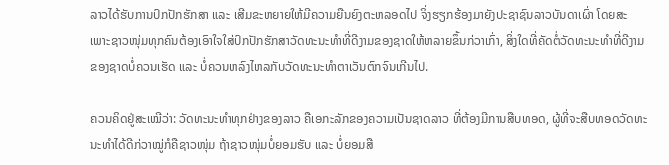ລາວໄດ້ຮັບການປົກປັກຮັກສາ ແລະ ເສີມຂະຫຍາຍໃຫ້ມີຄວາມຍືນຍົງຕະຫລອດໄປ ຈິ່ງຮຽກຮ້ອງມາຍັງປະຊາຊົນລາວບັນດາເຜົ່າ ໂດຍສະ ເພາະຊາວໜຸ່ມທຸກຄົນຕ້ອງເອົາໃຈໃສ່ປົກປັກຮັກສາວັດທະນະທຳທີ່ດີງາມຂອງຊາດໃຫ້ຫລາຍຂຶ້ນກ່ວາເກົ່າ, ສິ່ງໃດທີ່ຄັດຕໍ່ວັດທະນະທຳທີ່ດີງາມຂອງຊາດບໍ່ຄວນເຮັດ ແລະ ບໍ່ຄວນຫລົງໄຫລກັບວັດທະນະທຳຕາເວັນຕົກຈົນເກີນໄປ.

ຄວນຄິດຢູ່ສະເໝີວ່າ: ວັດທະນະທຳທຸກຢ່າງຂອງລາວ ຄືເອກະລັກຂອງຄວາມເປັນຊາດລາວ ທີ່ຕ້ອງມີການສືບທອດ, ຜູ້ທີ່ຈະສືບທອດວັດທະນະທຳໄດ້ດີກ່ວາໝູ່ກໍຄືຊາວໜຸ່ມ ຖ້າຊາວໜຸ່ມບໍ່ຍອມຮັບ ແລະ ບໍ່ຍອມສື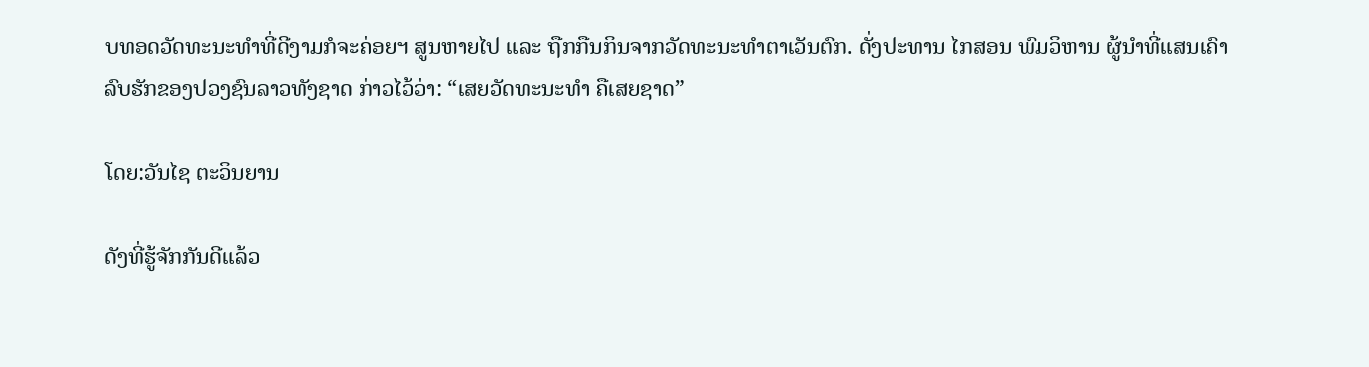ບທອດວັດທະນະທຳທີ່ດີງາມກໍຈະຄ່ອຍຯ ສູນຫາຍໄປ ແລະ ຖືກກືນກິນຈາກວັດທະນະທຳຕາເວັນຕົກ. ດັ່ງປະທານ ໄກສອນ ພົມວິຫານ ຜູ້ນໍາທີ່ແສນເຄົາລົບຮັກຂອງປວງຊົນລາວທັງຊາດ ກ່າວໄວ້ວ່າ: “ເສຍວັດທະນະທຳ ຄືເສຍຊາດ”

ໂດຍ:ວັນໄຊ ຕະວິນຍານ

ດັງທີ່ຮູ້ຈັກກັນດີແລ້ວ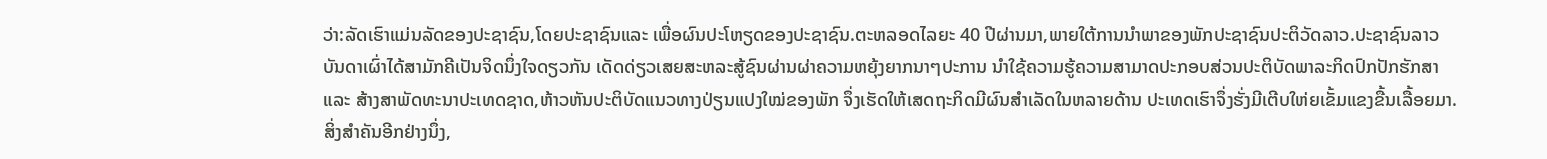ວ່າ:ລັດເຮົາແມ່ນລັດຂອງປະຊາຊົນ,ໂດຍປະຊາຊົນແລະ ເພື່ອຜົນປະໂຫຽດຂອງປະຊາຊົນ.ຕະຫລອດໄລຍະ 40 ປີຜ່ານມາ,ພາຍໃຕ້ການນໍາພາຂອງພັກປະຊາຊົນປະຕິວັດລາວ.ປະຊາຊົນລາວບັນດາເຜົ່າໄດ້ສາມັກຄີເປັນຈິດນຶ່ງໃຈດຽວກັນ ເດັດດ່ຽວເສຍສະຫລະສູ້ຊົນຜ່ານຜ່າຄວາມຫຍຸ້ງຍາກນາໆປະການ ນໍາໃຊ້ຄວາມຮູ້ຄວາມສາມາດປະກອບສ່ວນປະຕິບັດພາລະກິດປົກປັກຮັກສາແລະ ສ້າງສາພັດທະນາປະເທດຊາດ,ຫ້າວຫັນປະຕິບັດແນວທາງປ່ຽນແປງໃໝ່ຂອງພັກ ຈຶ່ງເຮັດໃຫ້ເສດຖະກິດມີຜົນສໍາເລັດໃນຫລາຍດ້ານ ປະເທດເຮົາຈຶ່ງຮັ່ງມີເຕີບໃຫ່ຍເຂັ້ມແຂງຂື້ນເລື້ອຍມາ. ສິ່ງສໍາຄັນອີກຢ່າງນຶ່ງ,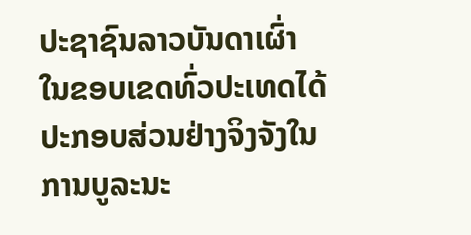ປະຊາຊົນລາວບັນດາເຜົ່າໃນຂອບເຂດທົ່ວປະເທດໄດ້ປະກອບສ່ວນຢ່າງຈິງຈັງໃນການບູລະນະ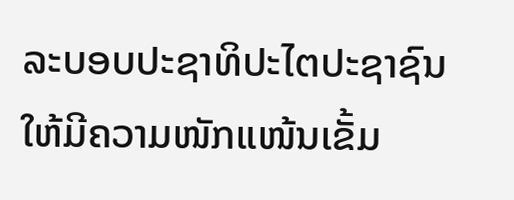ລະບອບປະຊາທິປະໄຕປະຊາຊົນໃຫ້ມີຄວາມໜັກແໜ້ນເຂັ້ມ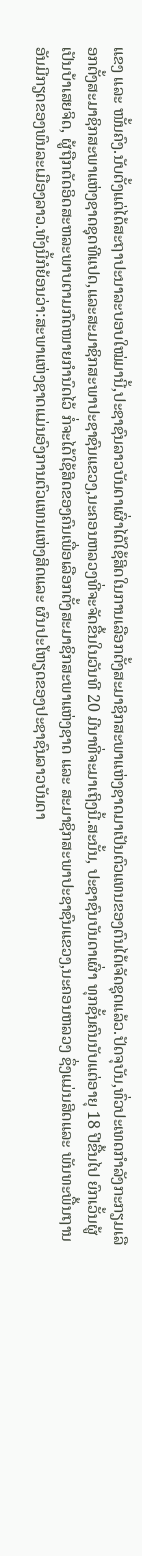ແຂງ ແລະ ໜັ້ນຄົງ.ນັບຕັ້ງແຕ່ໄດ້ສະຖາປະນາລະບອບໃໝ່ມານີ້,ປະຊາຊົນລາວບັນດາເຜົ່າໄດ້ໃຊ້ສິດໃນການເລືອກຕັ້ງສະມາຊິກສະພາແຫ່ງຊາດມາເປັນຕົວແທນຂອງຕົນໄດ້ເຈັດຊຸດແລ້ວ.ປັດຈຸບັນ,ທົ່ວປະເທດກໍາລັງກະກຽມເລືອກຕັ້ງສະມາຊິກສະພາແຫ່ງຊາດຊຸດທີແປດ,ແລະສະມາຊິກສະພາປະຊາຊົນແຂວງ,ນະຄອນຫລວງທີ່ຈະຈັດຂື້ນໃນວັນທີ 20 ມີນາທີ່ຈະມາເຖິງນີ້.ສະນັ້ນ, ປະຊາຊົນບັນດາເຜົ່າ ທຸກຊັ້ນຄົນນັບແຕ່ອາຍຸ 18 ປີຂື້ນໄປ ຍົກເວັ້ນຜູ້ເປັນບ້າເສຍຈິດ, ຜູ້ຖືກຕັດອິດສະຫລະພາບຕາມກົດໜາຍກໍານົດໄວ້ ກໍ່ຈະໄດ້ໃຊ້ສິດຂອງຄົນເພື່ອເລືອກຕັ້ງສະມາຊິກສະພາແຫ່ງຊາດ ແລະ ສະມາຊິກສະພາປະຊາຊົນແຂວງ,ນະຄອນຫລວງ ຊຶ່ງແມ່ນສິດແລະ ພັນທະພື້ນຖານ ອັນມີກຽດຂອງພົນລະເມືອງລາວ.ທັງນີ້ກໍຍ້ອນວ່າ:ສະພາແຫ່ງຊາດແມ່ນອົງການຕົວແທນແຫ່ງສິດແລະ ຜົນປະໂຫຽດຂອງປະຊາຊົນລາວບັນດາ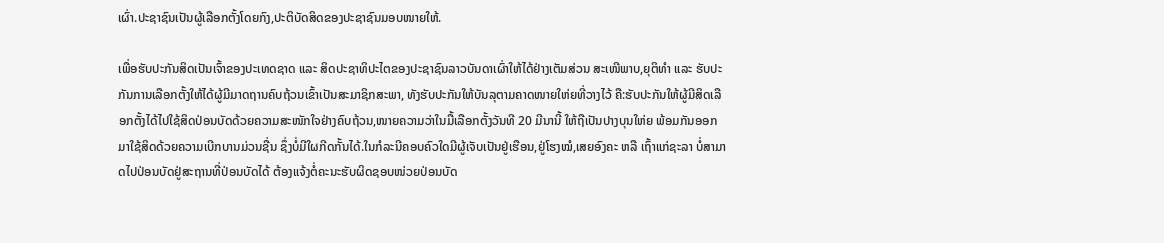ເຜົ່າ.ປະຊາຊົນເປັນຜູ້ເລືອກຕັ້ງໂດຍກົງ,ປະຕິບັດສິດຂອງປະຊາຊົນມອບໜາຍໃຫ້.

ເພື່ອຮັບປະກັນສິດເປັນເຈົ້າຂອງປະເທດຊາດ ແລະ ສິດປະຊາທິປະໄຕຂອງປະຊາຊົນລາວບັນດາເຜົ່າໃຫ້ໄດ້ຢ່າງເຕັມສ່ວນ ສະເໜີພາບ,ຍຸຕິທໍາ ແລະ ຮັບປະກັນການເລືອກຕັ້ງໃຫ້ໄດ້ຜູ້ມີມາດຖານຄົບຖ້ວນເຂົ້າເປັນສະມາຊິກສະພາ, ທັງຮັບປະກັນໃຫ້ບັນລຸຕາມຄາດໜາຍໃຫ່ຍທີ່ວາງໄວ້ ຄື:ຮັບປະກັນໃຫ້ຜູ້ມີສິດເລືອກຕັ້ງໄດ້ໄປໃຊ້ສິດປ່ອນບັດດ້ວຍຄວາມສະໜັກໃຈຢ່າງຄົບຖ້ວນ,ໜາຍຄວາມວ່າໃນມື້ເລືອກຕັ້ງວັນທີ 20 ມີນານີ້ ໃຫ້ຖືເປັນປາງບຸນໃຫ່ຍ ພ້ອມກັນອອກມາໃຊ້ສິດດ້ວຍຄວາມເບີກບານມ່ວນຊື່ນ ຊຶ່ງບໍ່ມີໃຜກີດກັ້ນໄດ້.ໃນກໍລະນີຄອບຄົວໃດມີຜູ້ເຈັບເປັນຢູ່ເຮືອນ,ຢູ່ໂຮງໝໍ,ເສຍອົງຄະ ຫລື ເຖົ້າແກ່ຊະລາ ບໍ່ສາມາດໄປປ່ອນບັດຢູ່ສະຖານທີ່ປ່ອນບັດໄດ້ ຕ້ອງແຈ້ງຕໍ່ຄະນະຮັບຜິດຊອບໜ່ວຍປ່ອນບັດ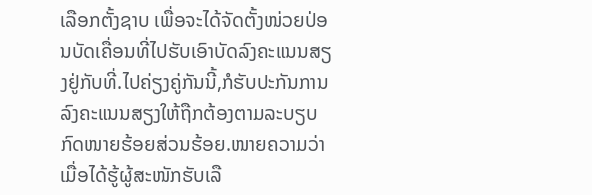ເລືອກຕັ້ງຊາບ ເພື່ອຈະໄດ້ຈັດຕັ້ງໜ່ວຍປ່ອນບັດເຄື່ອນທີ່ໄປຮັບເອົາບັດລົງຄະແນນສຽງຢູ່ກັບທີ່.ໄປຄ່ຽງຄູ່ກັນນີ້,ກໍຮັບປະກັນການລົງຄະແນນສຽງໃຫ້ຖືກຕ້ອງຕາມລະບຽບກົດໜາຍຮ້ອຍສ່ວນຮ້ອຍ.ໜາຍຄວາມວ່າ ເມື່ອໄດ້ຮູ້ຜູ້ສະໜັກຮັບເລື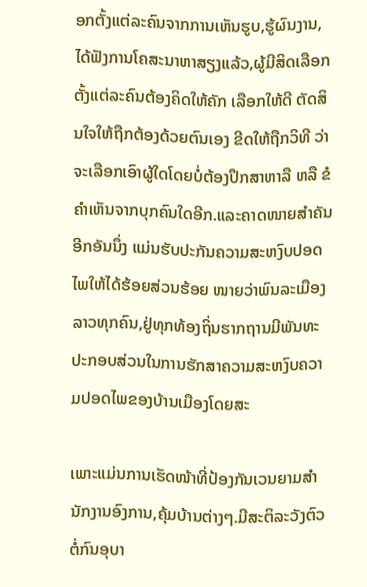ອກຕັ້ງແຕ່ລະຄົນຈາກການເຫັນຮູບ,ຮູ້ຜົນງານ,ໄດ້ຟັງການໂຄສະນາຫາສຽງແລ້ວ,ຜູ້ມີສິດເລືອກຕັ້ງແຕ່ລະຄົນຕ້ອງຄິດໃຫ້ຄັກ ເລືອກໃຫ້ດີ ຕັດສິນໃຈໃຫ້ຖືກຕ້ອງດ້ວຍຕົນເອງ ຂີດໃຫ້ຖືກວິທີ ວ່າຈະເລືອກເອົາຜູ້ໃດໂດຍບໍ່ຕ້ອງປຶກສາຫາລື ຫລື ຂໍຄໍາເຫັນຈາກບຸກຄົນໃດອີກ.ແລະຄາດໜາຍສໍາຄັນອີກອັນນຶ່ງ ແມ່ນຮັບປະກັນຄວາມສະຫງົບປອດໄພໃຫ້ໄດ້ຮ້ອຍສ່ວນຮ້ອຍ ໜາຍວ່າພົນລະເມືອງລາວທຸກຄົນ,ຢູ່ທຸກທ້ອງຖິ່ນຮາກຖານມີພັນທະປະກອບສ່ວນໃນການຮັກສາຄວາມສະຫງົບຄວາມປອດໄພຂອງບ້ານເມືອງໂດຍສະ

ເພາະແມ່ນການເຮັດໜ້າທີ່ປ້ອງກັນເວນຍາມສໍານັກງານອົງການ,ຄຸ້ມບ້ານຕ່າງໆ.ມີສະຕິລະວັງຕົວຕໍ່ກົນອຸບາ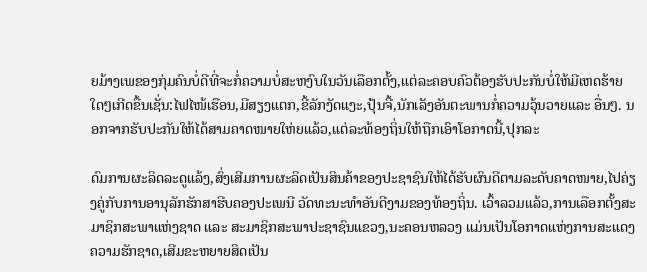ຍມ້າງເພຂອງກຸ່ມຄົນບໍ່ດີທີ່ຈະກໍ່ຄວາມບໍ່ສະຫງົບໃນວັນເລືອກຕັ້ງ,ແຕ່ລະຄອບຄົວຕ້ອງຮັບປະກັນບໍ່ໃຫ້ມີເຫດຮ້າຍໃດໆເກີດຂື້ນເຊັ່ນ:ໄຟໄໜ້ເຮືອນ,ມີສຽງແຕກ,ຂີ້ລັກງັດແງະ,ປຸ້ນຈີ້,ນັກເລັງອັນຕະພານກໍ່ຄວາມວຸ້ນວາຍແລະ ອື່ນໆ. ນອກຈາກຮັບປະກັນໃຫ້ໄດ້ສາມຄາດໜາຍໃຫ່ຍແລ້ວ,ແຕ່ລະທ້ອງຖິ່ນໃຫ້ຖືກເອົາໂອກາດນີ້,ປຸກລະ

ດົມການຜະລິດລະດູແລ້ງ,ສົ່ງເສີມການຜະລິດເປັນສິນຄ້າຂອງປະຊາຊົນໃຫ້ໄດ້ຮັບຜົນດີຕາມລະດັບຄາດໜາຍ,ໄປຄ່ຽງຄູ່ກັບການອານຸລັກຮັກສາຮີບຄອງປະເພນີ ວັດທະນະທໍາອັນດີງາມຂອງທ້ອງຖິ່ນ. ເວົ້າລວມແລ້ວ,ການເລືອກຕັ້ງສະມາຊິກສະພາແຫ່ງຊາດ ແລະ ສະມາຊິກສະພາປະຊາຊົນແຂວງ,ນະຄອນຫລວງ ແມ່ນເປັນໂອກາດແຫ່ງການສະແດງຄວາມຮັກຊາດ,ເສີມຂະຫຍາຍສິດເປັນ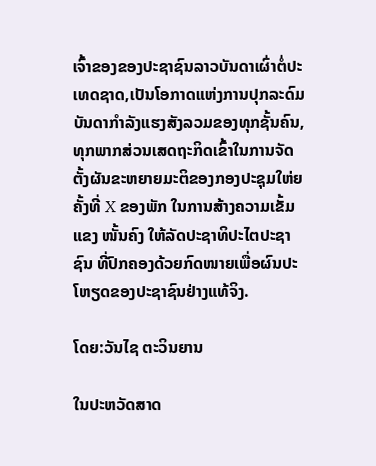ເຈົ້າຂອງຂອງປະຊາຊົນລາວບັນດາເຜົ່າຕໍ່ປະເທດຊາດ,ເປັນໂອກາດແຫ່ງການປຸກລະດົມບັນດາກໍາລັງແຮງສັງລວມຂອງທຸກຊັ້ນຄົນ,ທຸກພາກສ່ວນເສດຖະກິດເຂົ້າໃນການຈັດຕັ້ງຜັນຂະຫຍາຍມະຕິຂອງກອງປະຊຸມໃຫ່ຍຄັ້ງທີ່ X ຂອງພັກ ໃນການສ້າງຄວາມເຂັ້ມແຂງ ໜັ້ນຄົງ ໃຫ້ລັດປະຊາທິປະໄຕປະຊາຊົນ ທີ່ປົກຄອງດ້ວຍກົດໜາຍເພື່ອຜົນປະໂຫຽດຂອງປະຊາຊົນຢ່າງແທ້ຈິງ.

ໂດຍ:ວັນໄຊ ຕະວິນຍານ

ໃນປະຫວັດສາດ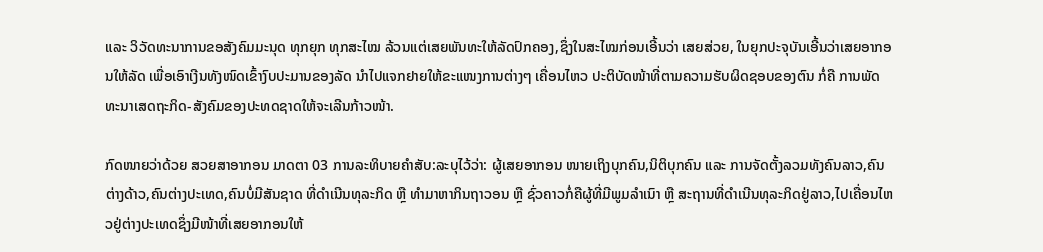ແລະ ວິວັດທະນາການຂອສັງຄົມມະນຸດ ທຸກຍຸກ ທຸກສະໄໝ ລ້ວນແຕ່ເສຍພັນທະໃຫ້ລັດປົກຄອງ,ຊຶ່ງໃນສະໄໝກ່ອນເອີ້ນວ່າ ເສຍສ່ວຍ, ໃນຍຸກປະຈຸບັນເອີ້ນວ່າເສຍອາກອນໃຫ້ລັດ ເພື່ອເອົາເງີນທັງໜົດເຂົ້າງົບປະມານຂອງລັດ ນໍາໄປແຈກຢາຍໃຫ້ຂະແໜງການຕ່າງໆ ເຄື່ອນໄຫວ ປະຕິບັດໜ້າທີ່ຕາມຄວາມຮັບຜິດຊອບຂອງຕົນ ກໍ່ຄື ການພັດທະນາເສດຖະກິດ-ສັງຄົມຂອງປະທດຊາດໃຫ້ຈະເລີນກ້າວໜ້າ.

ກົດໜາຍວ່າດ້ວຍ ສວຍສາອາກອນ ມາດຕາ 03 ການລະທິບາຍຄໍາສັບ:ລະບຸໄວ້ວ່າ: ຜູ້ເສຍອາກອນ ໜາຍເຖິງບຸກຄົນ,ນິຕິບຸກຄົນ ແລະ ການຈັດຕັ້ງລວມທັງຄົນລາວ,ຄົນຕ່າງດ້າວ,ຄົນຕ່າງປະເທດ,ຄົນບໍ່ມີສັນຊາດ ທີ່ດໍາເນີນທຸລະກິດ ຫຼື ທໍາມາຫາກິນຖາວອນ ຫຼື ຊົ່ວຄາວກໍ່ຄືຜູ້ທີ່ມີພູມລໍາເນົາ ຫຼື ສະຖານທີ່ດໍາເນີນທຸລະກິດຢູ່ລາວ,ໄປເຄື່ອນໄຫວຢູ່ຕ່າງປະເທດຊຶ່ງມີໜ້າທີ່ເສຍອາກອນໃຫ້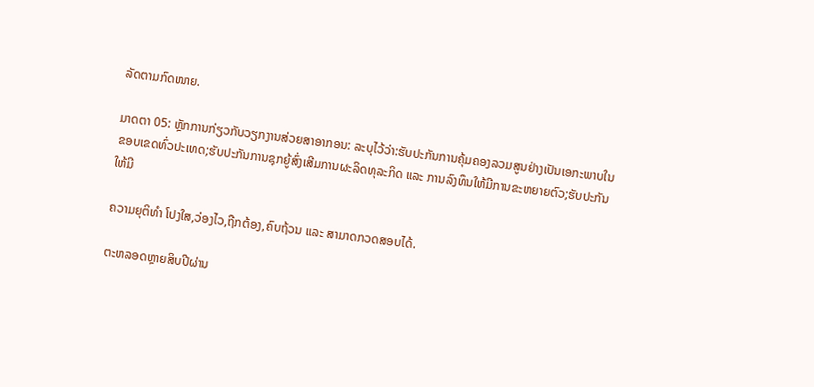ລັດຕາມກົດໜາຍ.

ມາດຕາ 05: ຫຼັກການກ່ຽວກັບວຽກງານສ່ວຍສາອາກອນ: ລະບຸໄວ້ວ່າ:ຮັບປະກັນການຄຸ້ມຄອງລວມສູນຢ່າງເປັນເອກະພາບໃນຂອບເຂດທົ່ວປະເທດ;ຮັບປະກັນການຊຸກຍູ້ສົ່ງເສີມການຜະລິດທຸລະກິດ ແລະ ການລົງທຶນໃຫ້ມີການຂະຫຍາຍຕົວ;ຮັບປະກັນໃຫ້ມີ

ຄວາມຍຸຕິທໍາ ໂປງໃສ,ວ່ອງໄວ,ຖືກຕ້ອງ,ຄົບຖ້ວນ ແລະ ສາມາດກວດສອບໄດ້.

ຕະຫລອດຫຼາຍສິບປີຜ່ານ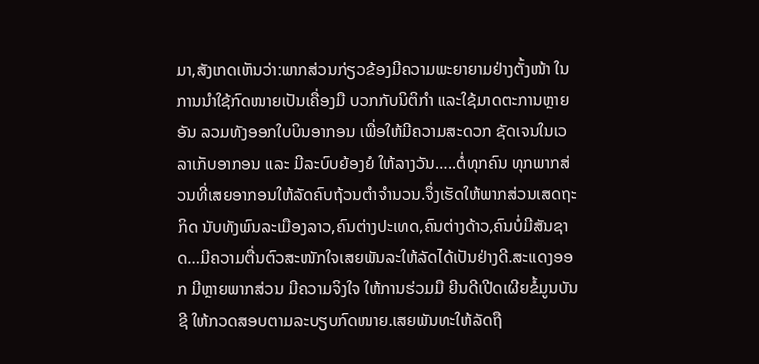ມາ,ສັງເກດເຫັນວ່າ:ພາກສ່ວນກ່ຽວຂ້ອງມີຄວາມພະຍາຍາມຢ່າງຕັ້ງໜ້າ ໃນການນໍາໃຊ້ກົດໜາຍເປັນເຄື່ອງມື ບວກກັບນິຕິກໍາ ແລະໃຊ້ມາດຕະການຫຼາຍອັນ ລວມທັງອອກໃບບິນອາກອນ ເພື່ອໃຫ້ມີຄວາມສະດວກ ຊັດເຈນໃນເວລາເກັບອາກອນ ແລະ ມີລະບົບຍ້ອງຍໍ ໃຫ້ລາງວັນ…..ຕໍ່ທຸກຄົນ ທຸກພາກສ່ວນທີ່ເສຍອາກອນໃຫ້ລັດຄົບຖ້ວນຕໍາຈໍານວນ.ຈຶ່ງເຮັດໃຫ້ພາກສ່ວນເສດຖະກິດ ນັບທັງພົນລະເມືອງລາວ,ຄົນຕ່າງປະເທດ,ຄົນຕ່າງດ້າວ,ຄົນບໍ່ມີສັນຊາດ…ມີຄວາມຕື່ນຕົວສະໜັກໃຈເສຍພັນລະໃຫ້ລັດໄດ້ເປັນຢ່າງດີ.ສະແດງອອກ ມີຫຼາຍພາກສ່ວນ ມີຄວາມຈິງໃຈ ໃຫ້ການຮ່ວມມື ຍີນດີເປີດເຜີຍຂໍ້ມູນບັນຊີ ໃຫ້ກວດສອບຕາມລະບຽບກົດໜາຍ.ເສຍພັນທະໃຫ້ລັດຖື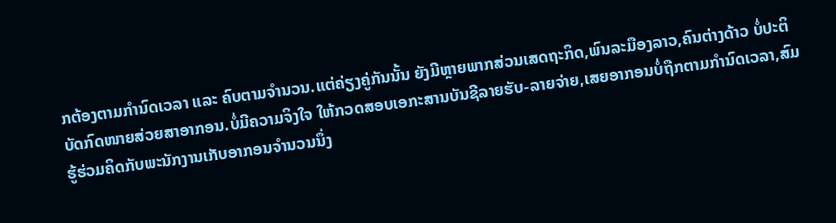ກຕ້ອງຕາມກໍານົດເວລາ ແລະ ຄົບຕາມຈໍານວນ.ແຕ່ຄ່ຽງຄູ່ກັນນັ້ນ ຍັງມີຫຼາຍພາກສ່ວນເສດຖະກິດ,ພົນລະມືອງລາວ,ຄົນຕ່າງດ້າວ ບໍ່ປະຕິບັດກົດໜາຍສ່ວຍສາອາກອນ.ບໍ່ມີຄວາມຈິງໃຈ ໃຫ້ກວດສອບເອກະສານບັນຊີລາຍຮັບ-ລາຍຈ່າຍ,ເສຍອາກອນບໍ່ຖືກຕາມກໍານົດເວລາ,ສົມຮູ້ຮ່ວມຄິດກັບພະນັກງານເກັບອາກອນຈໍານວນນຶ່ງ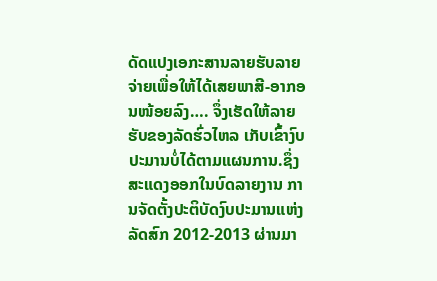ດັດແປງເອກະສານລາຍຮັບລາຍຈ່າຍເພື່ອໃຫ້ໄດ້ເສຍພາສີ-ອາກອນໜ້ອຍລົງ…. ຈຶ່ງເຮັດໃຫ້ລາຍຮັບຂອງລັດຮົ່ວໄຫລ ເກັບເຂົ້າງົບປະມານບໍ່ໄດ້ຕາມແຜນການ.ຊຶ່ງສະແດງອອກໃນບົດລາຍງານ ການຈັດຕັ້ງປະຕິບັດງົບປະມານແຫ່ງລັດສົກ 2012-2013 ຜ່ານມາ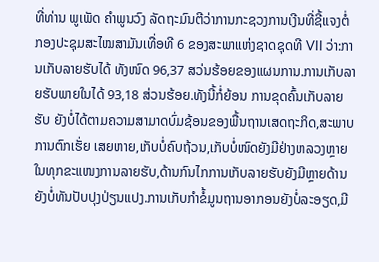ທີ່ທ່ານ ພູເພັດ ຄໍາພູນວົງ ລັດຖະມົນຕີວ່າການກະຊວງການເງີນທີ່ຊີ້ແຈງຕໍ່ກອງປະຊຸມສະໄໝສາມັນເທື່ອທີ 6 ຂອງສະພາແຫ່ງຊາດຊຸດທີ VII ວ່າ:ການເກັບລາຍຮັບໄດ້ ທັງໜົດ 96,37 ສວ່ນຮ້ອຍຂອງແຜນການ.ການເກັບລາຍຮັບພາຍໃນໄດ້ 93,18 ສ່ວນຮ້ອຍ.ທັງນີ້ກໍ່ຍ້ອນ ການຂຸດຄົ້ນເກັບລາຍຮັບ ຍັງບໍ່ໄດ້ຕາມຄວາມສາມາດບົ່ມຊ້ອນຂອງພື້ນຖານເສດຖະກິດ,ສະພາບການຕົກເຮັ່ຍ ເສຍຫາຍ,ເກັບບໍ່ຄົບຖ້ວນ,ເກັບບໍ່ໜົດຍັງມີຢ່າງຫລວງຫຼາຍໃນທຸກຂະແໜງການລາຍຮັບ,ດ້ານກົນໄກການເກັບລາຍຮັບຍັງມີຫຼາຍດ້ານຍັງບໍ່ທັນປັບປຸງປ່ຽນແປງ.ການເກັບກໍາຂໍ້ມູນຖານອາກອນຍັງບໍ່ລະອຽດ,ມີ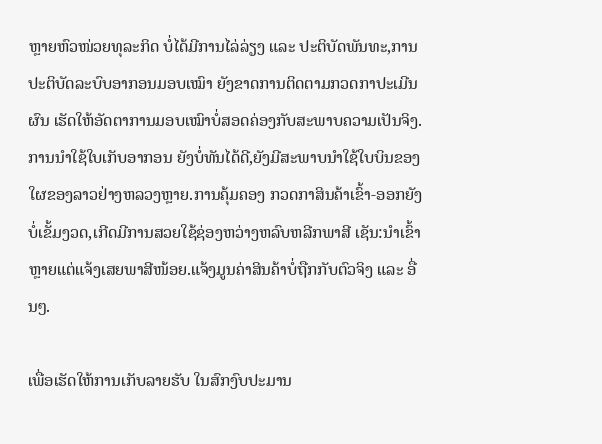ຫຼາຍຫົວໜ່ວຍທຸລະກິດ ບໍ່ໄດ້ມີການໄລ່ລ່ຽງ ແລະ ປະຕິບັດພັນທະ,ການປະຕິບັດລະບົບອາກອນມອບເໝົາ ຍັງຂາດການຕິດຕາມກວດກາປະເມີນຜົນ ເຮັດໃຫ້ອັດຕາການມອບເໝົາບໍ່ສອດຄ່ອງກັບສະພາບຄວາມເປັນຈິງ.ການນໍາໃຊ້ໃບເກັບອາກອນ ຍັງບໍ່ທັນໄດ້ດີ,ຍັງມີສະພາບນໍາໃຊ້ໃບບິນຂອງໃຜຂອງລາວຢ່າງຫລວງຫຼາຍ.ການຄຸ້ມຄອງ ກວດກາສິນຄ້າເຂົ້າ-ອອກຍັງບໍ່ເຂັ້ມງວດ,ເກີດມີການສວຍໃຊ້ຊ່ອງຫວ່າງຫລົບຫລີກພາສີ ເຊັນ:ນໍາເຂົ້າຫຼາຍແຕ່ແຈ້ງເສຍພາສີໜ້ອຍ.ແຈ້ງມູນຄ່າສິນຄ້າບໍ່ຖືກກັບຕົວຈິງ ແລະ ອື່ນໆ.

ເພື່ອເຮັດໃຫ້ການເກັບລາຍຮັບ ໃນສົກງົບປະມານ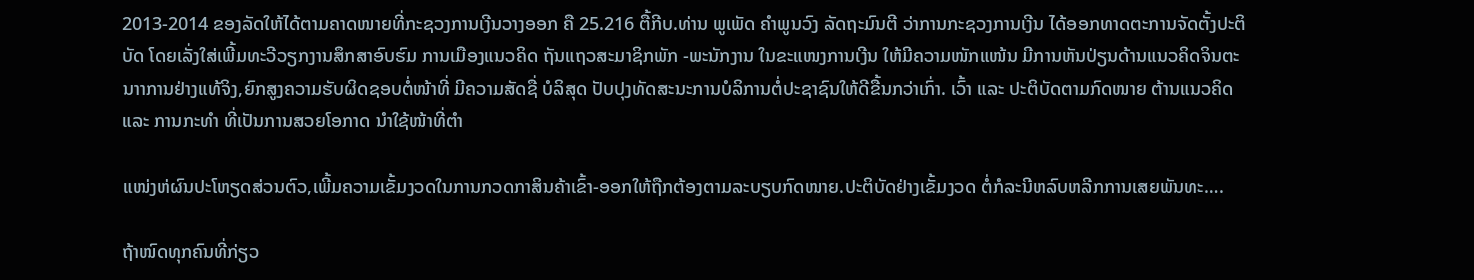2013-2014 ຂອງລັດໃຫ້ໄດ້ຕາມຄາດໜາຍທີ່ກະຊວງການເງີນວາງອອກ ຄື 25.216 ຕື້ກີບ.ທ່ານ ພູເພັດ ຄໍາພູນວົງ ລັດຖະມົນຕີ ວ່າການກະຊວງການເງີນ ໄດ້ອອກທາດຕະການຈັດຕັ້ງປະຕິບັດ ໂດຍເລັ່ງໃສ່ເພີ້ມທະວີວຽກງານສຶກສາອົບຮົມ ການເມືອງແນວຄິດ ຖັນແຖວສະມາຊິກພັກ -ພະນັກງານ ໃນຂະແໜງການເງີນ ໃຫ້ມີຄວາມໜັກແໜ້ນ ມີການຫັນປ່ຽນດ້ານແນວຄິດຈິນຕະນາາການຢ່າງແທ້ຈິງ,ຍົກສູງຄວາມຮັບຜິດຊອບຕໍ່ໜ້າທີ່ ມີຄວາມສັດຊື່ ບໍລິສຸດ ປັບປຸງທັດສະນະການບໍລິການຕໍ່ປະຊາຊົນໃຫ້ດີຂື້ນກວ່າເກົ່າ. ເວົ້າ ແລະ ປະຕິບັດຕາມກົດໜາຍ ຕ້ານແນວຄິດ ແລະ ການກະທໍາ ທີ່ເປັນການສວຍໂອກາດ ນໍາໃຊ້ໜ້າທີ່ຕໍາ

ແໜ່ງຫ່ຜົນປະໂຫຽດສ່ວນຕົວ,ເພີ້ມຄວາມເຂັ້ມງວດໃນການກວດກາສິນຄ້າເຂົ້າ-ອອກໃຫ້ຖືກຕ້ອງຕາມລະບຽບກົດໜາຍ.ປະຕິບັດຢ່າງເຂັ້ມງວດ ຕໍ່ກໍລະນີຫລົບຫລີກການເສຍພັນທະ….

ຖ້າໜົດທຸກຄົນທີ່ກ່ຽວ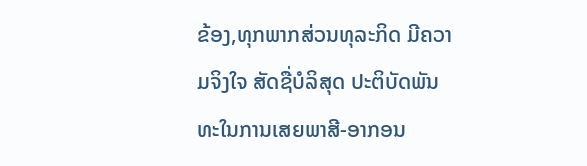ຂ້ອງ,ທຸກພາກສ່ວນທຸລະກິດ ມີຄວາມຈິງໃຈ ສັດຊື່ບໍລິສຸດ ປະຕິບັດພັນທະໃນການເສຍພາສີ-ອາກອນ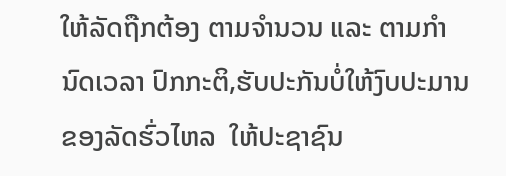ໃຫ້ລັດຖືກຕ້ອງ ຕາມຈໍານວນ ແລະ ຕາມກໍານົດເວລາ ປົກກະຕິ,ຮັບປະກັນບໍ່ໃຫ້ງົບປະມານຂອງລັດຮົ່ວໄຫລ  ໃຫ້ປະຊາຊົນ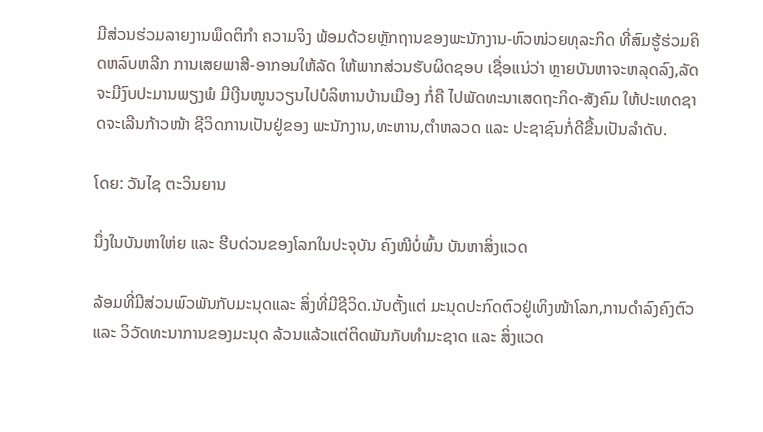ມີສ່ວນຮ່ວມລາຍງານພຶດຕິກໍາ ຄວາມຈິງ ພ້ອມດ້ວຍຫຼັກຖານຂອງພະນັກງານ-ຫົວໜ່ວຍທຸລະກິດ ທີ່ສົມຮູ້ຮ່ວມຄິດຫລົບຫລີກ ການເສຍພາສີ-ອາກອນໃຫ້ລັດ ໃຫ້ພາກສ່ວນຮັບຜິດຊອບ ເຊື່ອແນ່ວ່າ ຫຼາຍບັນຫາຈະຫລຸດລົງ,ລັດຈະມີງົບປະມານພຽງພໍ ມີເງີນໜູນວຽນໄປບໍລິຫານບ້ານເມືອງ ກໍ່ຄື ໄປພັດທະນາເສດຖະກິດ-ສັງຄົມ ໃຫ້ປະເທດຊາດຈະເລີນກ້າວໜ້າ ຊີວິດການເປັນຢູ່ຂອງ ພະນັກງານ,ທະຫານ,ຕໍາຫລວດ ແລະ ປະຊາຊົນກໍ່ດີຂື້ນເປັນລໍາດັບ.

ໂດຍ: ວັນໄຊ ຕະວິນຍານ

ນຶ່ງໃນບັນຫາໃຫ່ຍ ແລະ ຮີບດ່ວນຂອງໂລກໃນປະຈຸບັນ ຄົງໜີບໍ່ພົ້ນ ບັນຫາສິ່ງແວດ

ລ້ອມທີ່ມີສ່ວນພົວພັນກັບມະນຸດແລະ ສິ່ງທີ່ມີຊີວິດ.ນັບຕັ້ງແຕ່ ມະນຸດປະກົດຕົວຢູ່ເທິງໜ້າໂລກ,ການດໍາລົງຄົງຕົວ ແລະ ວິວັດທະນາການຂອງມະນຸດ ລ້ວນແລ້ວແຕ່ຕິດພັນກັບທໍາມະຊາດ ແລະ ສິ່ງແວດ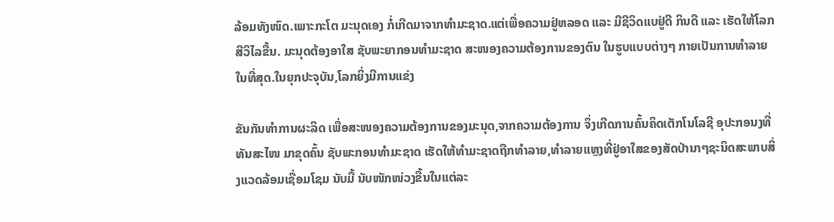ລ້ອມທັງໜົດ.ເພາະກະໂຕ ມະນຸດເອງ ກໍ່ເກີດມາຈາກທໍາມະຊາດ.ແຕ່ເພື່ອຄວາມຢູ່ຫລອດ ແລະ ມີຊີວິດແບຢູ່ດີ ກິນດີ ແລະ ເຮັດໃຫ້ໂລກສີວິໄລຂື້ນ. ມະນຸດຕ້ອງອາໃສ ຊັບພະຍາກອນທໍາມະຊາດ ສະໜອງຄວາມຕ້ອງການຂອງຕົນ ໃນຮູບແບບຕ່າງໆ ກາຍເປັນການທໍາລາຍໃນທີ່ສຸດ.ໃນຍຸກປະຈຸບັນ,ໂລກຍິ່ງມີການແຂ່ງ

ຂັນກັນທໍາການຜະລິດ ເພື່ອສະໜອງຄວາມຕ້ອງການຂອງມະນຸດ,ຈາກຄວາມຕ້ອງການ ຈຶ່ງເກີດການຄົ້ນຄິດເຕັກໂນໂລຊີ ອຸປະກອນງທີ່ທັນສະໄໜ ມາຂຸດຄົ້ນ ຊັບພະກອນທໍາມະຊາດ ເຮັດໃຫ້ທໍາມະຊາດຖືກທໍາລາຍ,ທໍາລາຍແຫຼງທີ່ຢູ່ອາໃສຂອງສັດປ່ານາໆຊະນິດສະພາບສິ່ງແວດລ້ອມເຊື່ອມໂຊມ ນັບມື້ ນັບໜັກໜ່ວງຂື້ນໃນແຕ່ລະ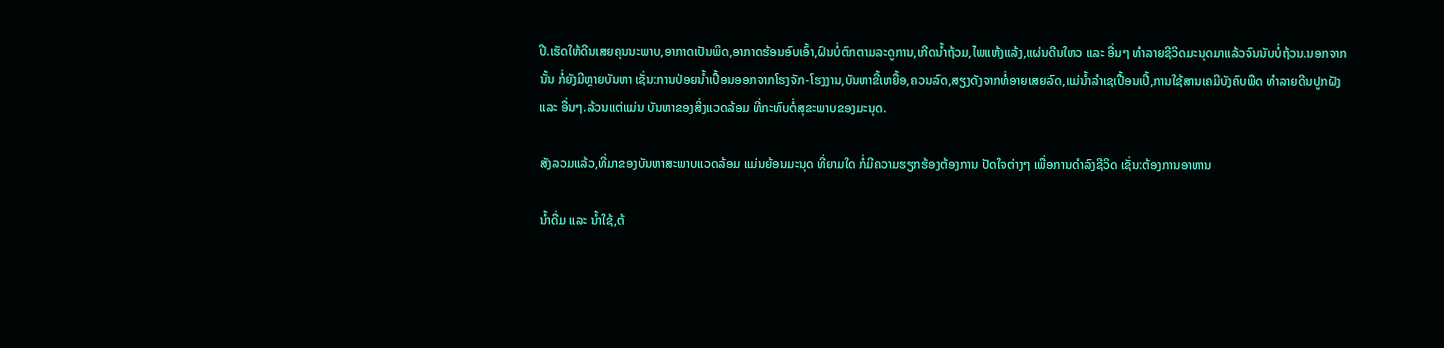ປີ.ເຮັດໃຫ້ດີນເສຍຄຸນນະພາບ,ອາກາດເປັນພິດ,ອາກາດຮ້ອນອົບເອົ້າ,ຝົນບໍ່ຕົກຕາມລະດູການ,ເກີດນໍ້າຖ້ວມ,ໄພແຫ້ງແລ້ງ,ແຜ່ນດີນໃຫວ ແລະ ອື່ນໆ ທໍາລາຍຊີວິດມະນຸດມາແລ້ວຈົນນັບບໍ່ຖ້ວນ.ນອກຈາກນັ້ນ ກໍ່ຍັງມີຫຼາຍບັນຫາ ເຊັ່ນ:ການປ່ອຍນໍ້າເປື້ອນອອກຈາກໂຮງຈັກ-ໂຮງງານ,ບັນຫາຂີ້ເຫຍື້ອ,ຄວນລົດ,ສຽງດັງຈາກທໍ່ອາຍເສຍລົດ,ແມ່ນໍ້າລໍາເຊເປື້ອນເປີ້,ການໃຊ້ສານເຄມີບັງຄົບພືດ ທໍາລາຍດີນປູກຝັງ ແລະ ອື່ນໆ.ລ້ວນແຕ່ແມ່ນ ບັນຫາຂອງສິ່ງແວດລ້ອມ ທີ່ກະທົບຕໍ່ສຸຂະພາບຂອງມະນຸດ.

ສັງລວມແລ້ວ,ທີ່ມາຂອງບັນຫາສະພາບແວດລ້ອມ ແມ່ນຍ້ອນມະນຸດ ທີ່ຍາມໃດ ກໍ່ມີຄວາມຮຽກຮ້ອງຕ້ອງການ ປັດໃຈຕ່າງໆ ເພື່ອການດໍາລົງຊີວິດ ເຊັ່ນ:ຕ້ອງການອາຫານ

ນໍ້າດື່ມ ແລະ ນໍ້າໃຊ້,ຕ້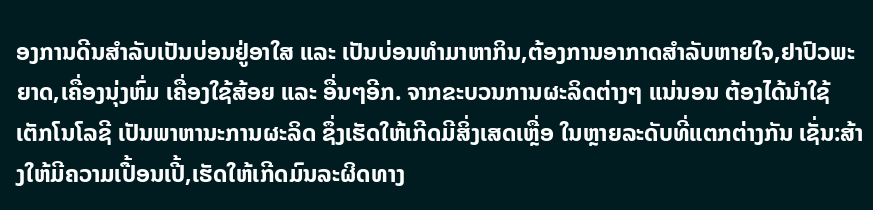ອງການດີນສໍາລັບເປັນບ່ອນຢູ່ອາໃສ ແລະ ເປັນບ່ອນທໍາມາຫາກິນ,ຕ້ອງການອາກາດສໍາລັບຫາຍໃຈ,ຢາປົວພະຍາດ,ເຄື່ອງນຸ່ງຫົ່ມ ເຄື່ອງໃຊ້ສ້ອຍ ແລະ ອື່ນໆອີກ. ຈາກຂະບວນການຜະລິດຕ່າງໆ ແນ່ນອນ ຕ້ອງໄດ້ນໍາໃຊ້ ເຕັກໂນໂລຊີ ເປັນພາຫານະການຜະລິດ ຊຶ່ງເຮັດໃຫ້ເກີດມີສິ່ງເສດເຫຼື່ອ ໃນຫຼາຍລະດັບທີ່ແຕກຕ່າງກັນ ເຊັ່ນ:ສ້າງໃຫ້ມີຄວາມເປື້ອນເປີ້,ເຮັດໃຫ້ເກີດມົນລະຜິດທາງ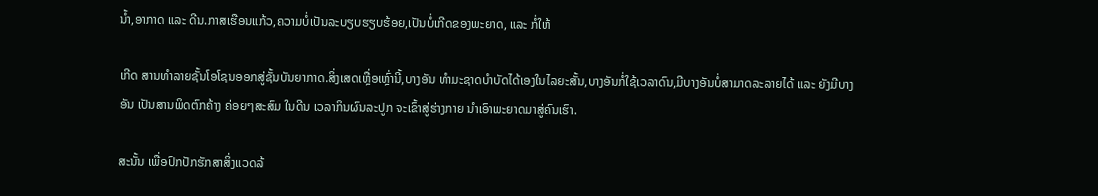ນໍ້າ,ອາກາດ ແລະ ດີນ.ກາສເຮືອນແກ້ວ,ຄວາມບໍ່ເປັນລະບຽບຮຽບຮ້ອຍ,ເປັນບໍ່ເກີດຂອງພະຍາດ, ແລະ ກໍ່ໃຫ້

ເກີດ ສານທໍາລາຍຊັ້ນໂອໂຊນອອກສູ່ຊັ້ນບັນຍາກາດ.ສິ່ງເສດເຫຼື່ອເຫຼົ່ານີ້,ບາງອັນ ທໍາມະຊາດບໍາບັດໄດ້ເອງໃນໄລຍະສັ້ນ,ບາງອັນກໍ່ໃຊ້ເວລາດົນ,ມີບາງອັນບໍ່ສາມາດລະລາຍໄດ້ ແລະ ຍັງມີບາງອັນ ເປັນສານພິດຕົກຄ້າງ ຄ່ອຍໆສະສົມ ໃນດີນ ເວລາກິນຜົນລະປູກ ຈະເຂົ້າສູ່ຮ່າງກາຍ ນໍາເອົາພະຍາດມາສູ່ຄົນເຮົາ.

ສະນັ້ນ ເພື່ອປົກປັກຮັກສາສິ່ງແວດລ້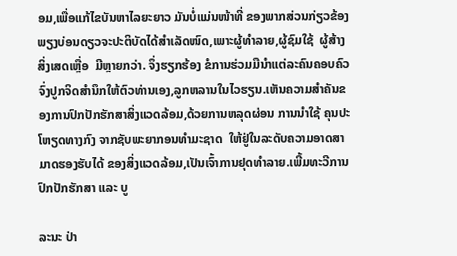ອມ,ເພື່ອແກ້ໄຂບັນຫາໄລຍະຍາວ ມັນບໍ່ແມ່ນໜ້າທີ່ ຂອງພາກສ່ວນກ່ຽວຂ້ອງພຽງບ່ອນດຽວຈະປະຕິບັດໄດ້ສໍາເລັດໜົດ,ເພາະຜູ້ທໍາລາຍ,ຜູ້ຊົມໃຊ້  ຜູ້ສ້າງສິ່ງເສດເຫຼື່ອ  ມີຫຼາຍກວ່າ. ຈຶ່ງຮຽກຮ້ອງ ຂໍການຮ່ວມມືນໍາແຕ່ລະຄົນຄອບຄົວ ຈົ່ງປູກຈິດສໍານຶກໃຫ້ຕົວທ່ານເອງ,ລູກຫລານໃນໄວຮຽນ.ເຫັນຄວາມສໍາຄັນຂອງການປົກປັກຮັກສາສິ່ງແວດລ້ອມ,ດ້ວຍການຫລຸດຜ່ອນ ການນໍາໃຊ້ ຄຸນປະໂຫຽດທາງກົງ ຈາກຊັບພະຍາກອນທໍາມະຊາດ  ໃຫ້ຢູ່ໃນລະດັບຄວາມອາດສາມາດຮອງຮັບໄດ້ ຂອງສິ່ງແວດລ້ອມ,ເປັນເຈົ້າການຢຸດທໍາລາຍ.ເພີ້ມທະວີການປົກປັກຮັກສາ ແລະ ບູ

ລະນະ ປ່າ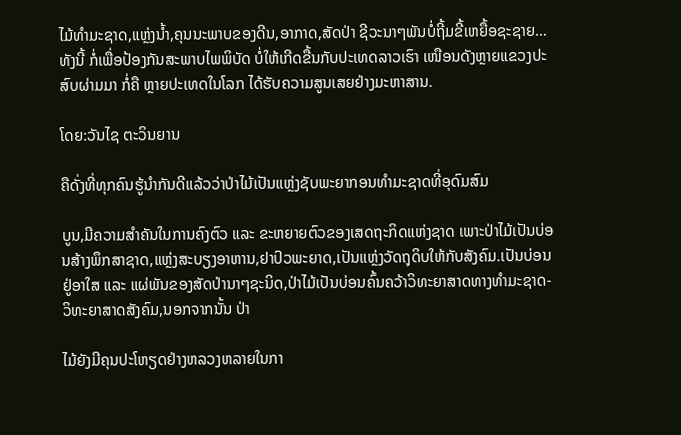ໄມ້ທໍາມະຊາດ,ແຫຼ່ງນໍ້າ,ຄຸນນະພາບຂອງດີນ,ອາກາດ,ສັດປ່າ ຊີວະນາໆພັນບໍ່ຖີ້ມຂີ້ເຫຍື້ອຊະຊາຍ…ທັງນີ້ ກໍ່ເພື່ອປ້ອງກັນສະພາບໄພພິບັດ ບໍ່ໃຫ້ເກີດຂື້ນກັບປະເທດລາວເຮົາ ເໜືອນດັງຫຼາຍແຂວງປະສົບຜ່າມມາ ກໍ່ຄື ຫຼາຍປະເທດໃນໂລກ ໄດ້ຮັບຄວາມສູນເສຍຢ່າງມະຫາສານ.

ໂດຍ:ວັນໄຊ ຕະວິນຍານ

ຄືດັ່ງທີ່ທຸກຄົນຮູ້ນໍາກັນດີແລ້ວວ່າປ່າໄມ້ເປັນແຫຼ່ງຊັບພະຍາກອນທໍາມະຊາດທີ່ອຸດົມສົມ

ບູນ,ມີຄວາມສໍາຄັນໃນການຄົງຕົວ ແລະ ຂະຫຍາຍຕົວຂອງເສດຖະກິດແຫ່ງຊາດ ເພາະປ່າໄມ້ເປັນບ່ອນສ້າງພຶກສາຊາດ,ແຫຼ່ງສະບຽງອາຫານ,ຢາປົວພະຍາດ,ເປັນແຫຼ່ງວັດຖຸດິບໃຫ້ກັບສັງຄົມ.ເປັນບ່ອນຢູ່ອາໃສ ແລະ ແຜ່ພັນຂອງສັດປ່ານາໆຊະນິດ,ປ່າໄມ້ເປັນບ່ອນຄົ້ນຄວ້າວິທະຍາສາດທາງທໍາມະຊາດ-ວິທະຍາສາດສັງຄົມ,ນອກຈາກນັ້ນ ປ່າ

ໄມ້ຍັງມີຄຸນປະໂຫຽດຢ່າງຫລວງຫລາຍໃນກາ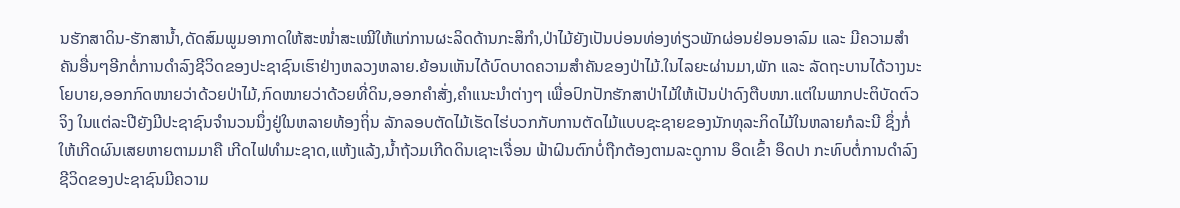ນຮັກສາດິນ-ຮັກສານໍ້າ,ດັດສົມພູມອາກາດໃຫ້ສະໜໍ່າສະເໝີໃຫ້ແກ່ການຜະລິດດ້ານກະສິກໍາ,ປ່າໄມ້ຍັງເປັນບ່ອນທ່ອງທ່ຽວພັກຜ່ອນຢ່ອນອາລົມ ແລະ ມີຄວາມສໍາຄັນອື່ນໆອີກຕໍ່ການດໍາລົງຊີວິດຂອງປະຊາຊົນເຮົາຢ່າງຫລວງຫລາຍ.ຍ້ອນເຫັນໄດ້ບົດບາດຄວາມສໍາຄັນຂອງປ່າໄມ້.ໃນໄລຍະຜ່ານມາ,ພັກ ແລະ ລັດຖະບານໄດ້ວາງນະໂຍບາຍ,ອອກກົດໜາຍວ່າດ້ວຍປ່າໄມ້,ກົດໜາຍວ່າດ້ວຍທີ່ດິນ,ອອກຄໍາສັ່ງ,ຄໍາແນະນໍາຕ່າງໆ ເພື່ອປົກປັກຮັກສາປ່າໄມ້ໃຫ້ເປັນປ່າດົງຕືບໜາ.ແຕ່ໃນພາກປະຕິບັດຕົວຈິງ ໃນແຕ່ລະປີຍັງມີປະຊາຊົນຈໍານວນນຶ່ງຢູ່ໃນຫລາຍທ້ອງຖິ່ນ ລັກລອບຕັດໄມ້ເຮັດໄຮ່ບວກກັບການຕັດໄມ້ແບບຊະຊາຍຂອງນັກທຸລະກິດໄມ້ໃນຫລາຍກໍລະນີ ຊຶ່ງກໍ່ໃຫ້ເກີດຜົນເສຍຫາຍຕາມມາຄື ເກີດໄຟທໍາມະຊາດ,ແຫ້ງແລ້ງ,ນໍ້າຖ້ວມເກີດດິນເຊາະເຈື່ອນ ຟ້າຝົນຕົກບໍ່ຖືກຕ້ອງຕາມລະດູການ ອຶດເຂົ້າ ອຶດປາ ກະທົບຕໍ່ການດໍາລົງຊີວິດຂອງປະຊາຊົນມີຄວາມ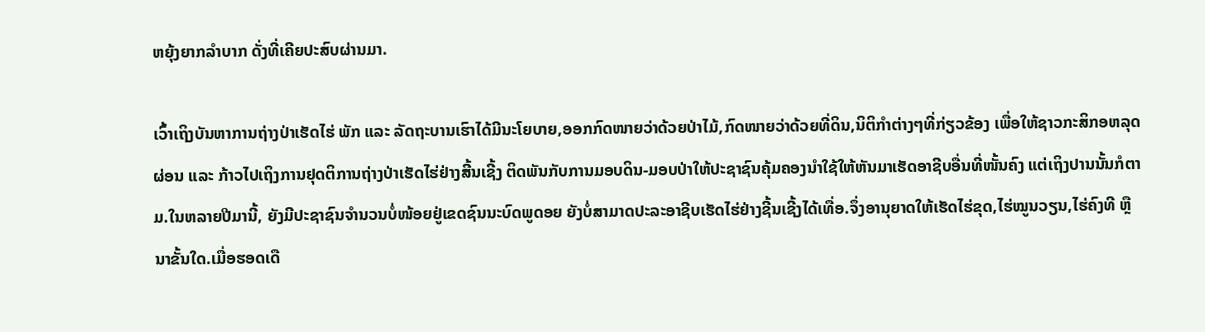ຫຍຸ້ງຍາກລໍາບາກ ດັ່ງທີ່ເຄີຍປະສົບຜ່ານມາ.

ເວົ້າເຖິງບັນຫາການຖ່າງປ່າເຮັດໄຮ່ ພັກ ແລະ ລັດຖະບານເຮົາໄດ້ມີນະໂຍບາຍ,ອອກກົດໜາຍວ່າດ້ວຍປ່າໄມ້,ກົດໜາຍວ່າດ້ວຍທີ່ດິນ,ນິຕິກໍາຕ່າງໆທີ່ກ່ຽວຂ້ອງ ເພື່ອໃຫ້ຊາວກະສິກອຫລຸດຜ່ອນ ແລະ ກ້າວໄປເຖິງການຢຸດຕິການຖ່າງປ່າເຮັດໄຮ່ຢ່າງສີ້ນເຊີ້ງ ຕິດພັນກັບການມອບດິນ-ມອບປ່າໃຫ້ປະຊາຊົນຄຸ້ມຄອງນໍາໃຊ້ໃຫ້ຫັນມາເຮັດອາຊີບອື່ນທີ່ໜັ້ນຄົງ ແຕ່ເຖິງປານນັ້ນກໍຕາມ.ໃນຫລາຍປີມານີ້, ຍັງມີປະຊາຊົນຈໍານວນບໍ່ໜ້ອຍຢູ່ເຂດຊົນນະບົດພູດອຍ ຍັງບໍ່ສາມາດປະລະອາຊີບເຮັດໄຮ່ຢ່າງຊີ້ນເຊີ້ງໄດ້ເທື່ອ.ຈຶ່ງອານຸຍາດໃຫ້ເຮັດໄຮ່ຂຸດ,ໄຮ່ໝູນວຽນ,ໄຮ່ຄົງທີ ຫຼື ນາຂັ້ນໃດ.ເມື່ອຮອດເດື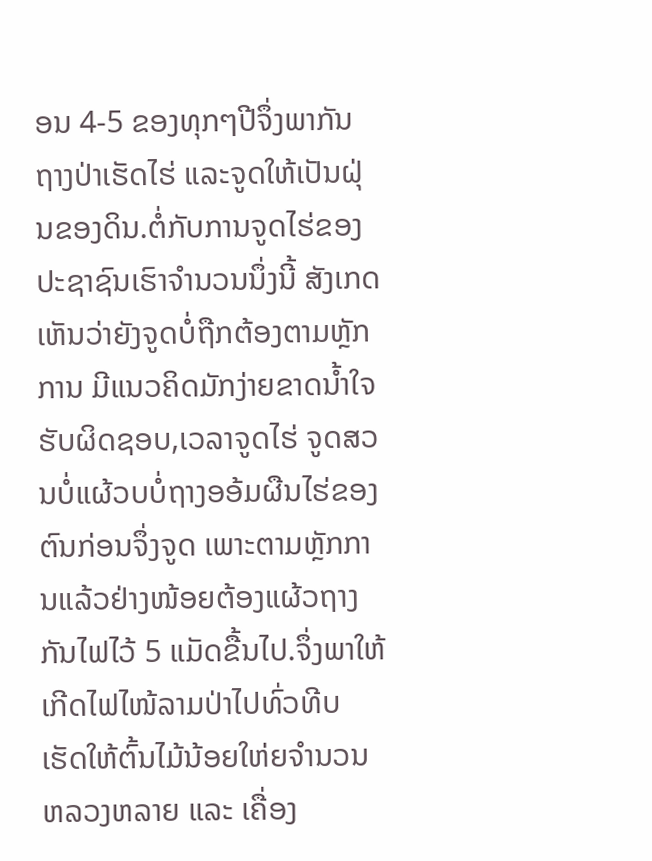ອນ 4-5 ຂອງທຸກໆປີຈຶ່ງພາກັນຖາງປ່າເຮັດໄຮ່ ແລະຈູດໃຫ້ເປັນຝຸ່ນຂອງດິນ.ຕໍ່ກັບການຈູດໄຮ່ຂອງປະຊາຊົນເຮົາຈໍານວນນຶ່ງນີ້ ສັງເກດເຫັນວ່າຍັງຈູດບໍ່ຖືກຕ້ອງຕາມຫຼັກການ ມີແນວຄິດມັກງ່າຍຂາດນໍ້າໃຈຮັບຜິດຊອບ,ເວລາຈູດໄຮ່ ຈູດສວນບໍ່ແຜ້ວບບໍ່ຖາງອອ້ມຜືນໄຮ່ຂອງຕົນກ່ອນຈຶ່ງຈູດ ເພາະຕາມຫຼັກການແລ້ວຢ່າງໜ້ອຍຕ້ອງແຜ້ວຖາງກັນໄຟໄວ້ 5 ແມັດຂື້ນໄປ.ຈຶ່ງພາໃຫ້ເກີດໄຟໄໜ້ລາມປ່າໄປທົ່ວທີບ ເຮັດໃຫ້ຕົ້ນໄມ້ນ້ອຍໃຫ່ຍຈໍານວນຫລວງຫລາຍ ແລະ ເຄື່ອງ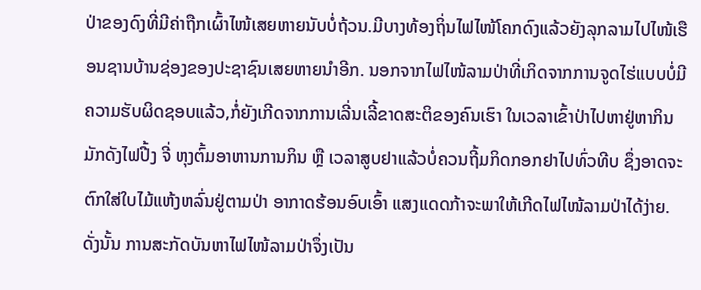ປ່າຂອງດົງທີ່ມີຄ່າຖືກເຜົ້າໄໜ້ເສຍຫາຍນັບບໍ່ຖ້ວນ.ມີບາງທ້ອງຖິ່ນໄຟໄໜ້ໂຄກດົງແລ້ວຍັງລຸກລາມໄປໄໜ້ເຮືອນຊານບ້ານຊ່ອງຂອງປະຊາຊົນເສຍຫາຍນໍາອີກ. ນອກຈາກໄຟໄໜ້ລາມປ່າທີ່ເກິດຈາກການຈູດໄຮ່ແບບບໍ່ມີຄວາມຮັບຜິດຊອບແລ້ວ,ກໍ່ຍັງເກີດຈາກການເລີ່ນເລີ້ຂາດສະຕິຂອງຄົນເຮົາ ໃນເວລາເຂົ້າປ່າໄປຫາຢູ່ຫາກິນ ມັກດັງໄຟປີ້ງ ຈີ່ ຫຸງຕົ້ມອາຫານການກິນ ຫຼື ເວລາສູບຢາແລ້ວບໍ່ຄວນຖີ້ມກິດກອກຢາໄປທົ່ວທີບ ຊຶ່ງອາດຈະຕົກໃສ່ໃບໄມ້ແຫ້ງຫລົ່ນຢູ່ຕາມປ່າ ອາກາດຮ້ອນອົບເອົ້າ ແສງແດດກ້າຈະພາໃຫ້ເກີດໄຟໄໜ້ລາມປ່າໄດ້ງ່າຍ. ດັ່ງນັ້ນ ການສະກັດບັນຫາໄຟໄໜ້ລາມປ່າຈຶ່ງເປັນ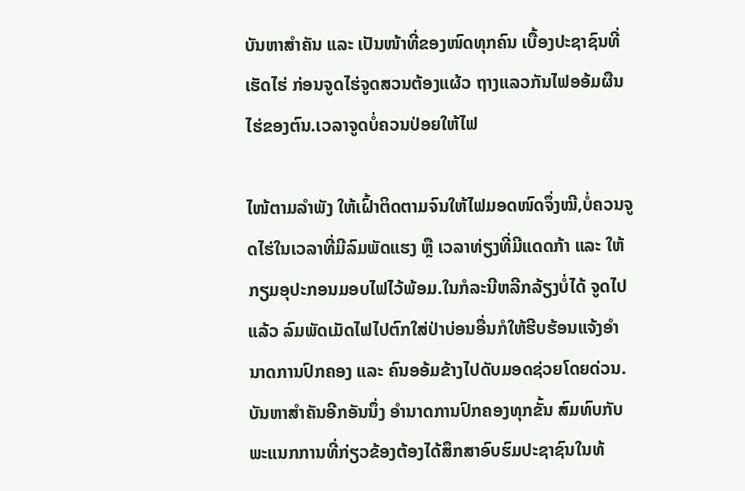ບັນຫາສໍາຄັນ ແລະ ເປັນໜ້າທີ່ຂອງໜົດທຸກຄົນ ເບື້ອງປະຊາຊົນທີ່ເຮັດໄຮ່ ກ່ອນຈູດໄຮ່ຈູດສວນຕ້ອງແຜ້ວ ຖາງແລວກັນໄຟອອ້ມຜືນໄຮ່ຂອງຕົນ.ເວລາຈູດບໍ່ຄວນປ່ອຍໃຫ້ໄຟ

ໄໜ້ຕາມລໍາພັງ ໃຫ້ເຝົ້າຕິດຕາມຈົນໃຫ້ໄຟມອດໜົດຈຶ່ງໝີ,ບໍ່ຄວນຈູດໄຮ່ໃນເວລາທີ່ມີລົມພັດແຮງ ຫຼື ເວລາທ່ຽງທີ່ມີແດດກ້າ ແລະ ໃຫ້ກຽມອຸປະກອນມອບໄຟໄວ້ພ້ອມ.ໃນກໍລະນີຫລີກລ້ຽງບໍ່ໄດ້ ຈູດໄປແລ້ວ ລົມພັດເມັດໄຟໄປຕົກໃສ່ປ່າບ່ອນອື່ນກໍໃຫ້ຮີບຮ້ອນແຈ້ງອໍານາດການປົກຄອງ ແລະ ຄົນອອ້ມຂ້າງໄປດັບມອດຊ່ວຍໂດຍດ່ວນ.ບັນຫາສໍາຄັນອີກອັນນຶ່ງ ອໍານາດການປົກຄອງທຸກຂັ້ນ ສົມທົບກັບພະແນກການທີ່ກ່ຽວຂ້ອງຕ້ອງໄດ້ສຶກສາອົບຮົມປະຊາຊົນໃນທ້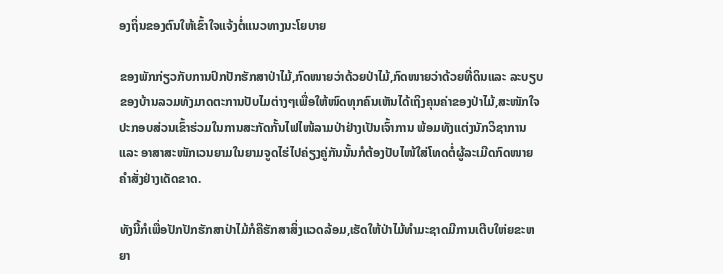ອງຖິ່ນຂອງຕົນໃຫ້ເຂົ້າໃຈແຈ້ງຕໍ່ແນວທາງນະໂຍບາຍ

ຂອງພັກກ່ຽວກັບການປົກປັກຮັກສາປ່າໄມ້,ກົດໜາຍວ່າດ້ວຍປ່າໄມ້,ກົດໜາຍວ່າດ້ວຍທີ່ດິນແລະ ລະບຽບຂອງບ້ານລວມທັງມາດຕະການປັບໄມຕ່າງໆເພື່ອໃຫ້ໜົດທຸກຄົນເຫັນໄດ້ເຖິງຄຸນຄ່າຂອງປ່າໄມ້,ສະໜັກໃຈປະກອບສ່ວນເຂົ້າຮ່ວມໃນການສະກັດກັ້ນໄຟໄໜ້ລາມປ່າຢ່າງເປັນເຈົ້າການ ພ້ອມທັງແຕ່ງນັກວິຊາການ ແລະ ອາສາສະໜັກເວນຍາມໃນຍາມຈູດໄຮ່ໄປຄ່ຽງຄູ່ກັນນັ້ນກໍຕ້ອງປັບໄໜ້ໃສ່ໂທດຕໍ່ຜູ້ລະເມີດກົດໜາຍ ຄໍາສັ່ງຢ່າງເດັດຂາດ.

ທັງນີ້ກໍເພື່ອປັກປັກຮັກສາປ່າໄມ້ກໍຄືຮັກສາສິ່ງແວດລ້ອມ,ເຮັດໃຫ້ປ່າໄມ້ທໍາມະຊາດມີການເຕີບໃຫ່ຍຂະຫຍາ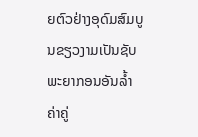ຍຕົວຢ່າງອຸດົມສົມບູນຂຽວງາມເປັນຊັບພະຍາກອນອັນລໍ້າຄ່າຄູ່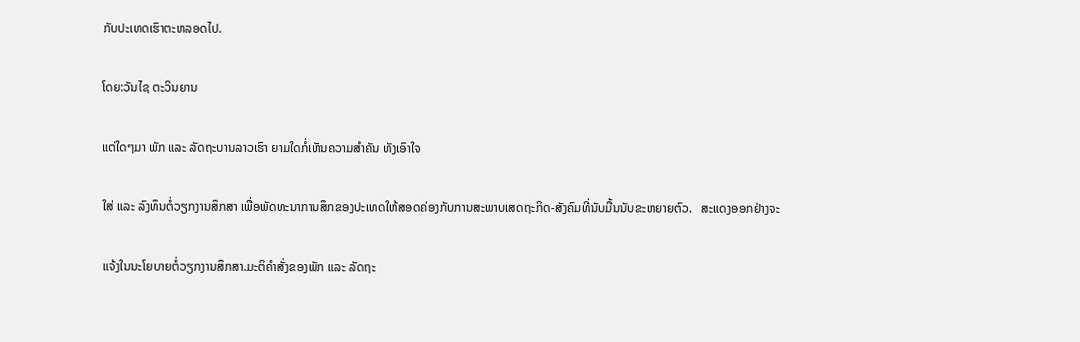ກັບປະເທດເຮົາຕະຫລອດໄປ.

ໂດຍ:ວັນໄຊ ຕະວິນຍານ

ແຕ່ໃດໆມາ ພັກ ແລະ ລັດຖະບານລາວເຮົາ ຍາມໃດກໍ່ເຫັນຄວາມສໍາຄັນ ທັງເອົາໃຈ

ໃສ່ ແລະ ລົງທຶນຕໍ່ວຽກງານສຶກສາ ເພື່ອພັດທະນາການສຶກຂອງປະເທດໃຫ້ສອດຄ່ອງກັບການສະພາບເສດຖະກິດ-ສັງຄົມທີ່ນັບມື້ນນັບຂະຫຍາຍຕົວ.   ສະແດງອອກຢ່າງຈະ

ແຈ້ງໃນນະໂຍບາຍຕໍ່ວຽກງານສຶກສາ.ມະຕິຄໍາສັ່ງຂອງພັກ ແລະ ລັດຖະ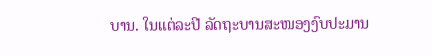ບານ. ໃນແຕ່ລະປີ ລັດຖະບານສະໜອງງົບປະມານ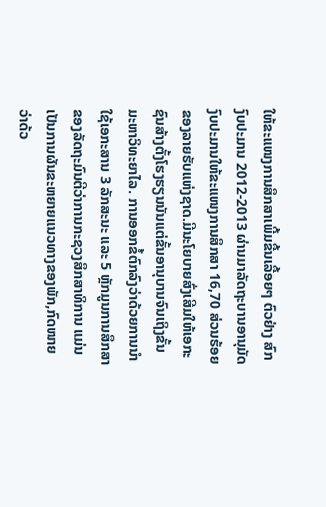ໃຫ້ຂະແໜງການສຶກສາເພີ້ມຂື້ນເລື້ອຍໆ ຕົວຢ່າງ ສົກງົບປະມານ 2012-2013 ຜ່ານມາລັດຖະບານອານຸມັດງົບປະມານໃຫ້ຂະແໜງການສຶກສາ 16,70 ສ່ວນຮ້ອຍຂອງລາຍຮັບແຫ່ງຊາດ.ມີນະໂຍບາຍສົ່ງເສີມໃຫ້ເອກະຊົນສ້າງຕັ້ງໂຮງຮຽນນັນແຕ່ຂັ້ນອານຸບານຈົນເຖິງຂັ້ນມະຫາວິທະຍາໄລ. ການອອກຂໍ້ຕົກລົງວ່າດ້ວຍການນໍາໃຊ້ເອກະສານ 3 ລັກສະນະ ແລະ 5 ຫຼັກມູນການສຶກສາຂອງລັດຖະມົນຕີວ່າການກະຊວງສຶກສາທິການ ແມ່ນເປັນການຜັນຂະຫຍາຍແນວທາງຂອງພັກ,ກົດໜາຍວ່າດ້ວ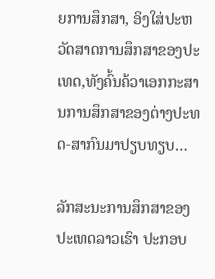ຍການສຶກສາ, ອິງໃສ່ປະຫວັດສາດການສຶກສາຂອງປະເທດ,ທັງຄົ້ນຄ້ວາເອກກະສານການສຶກສາຂອງຕ່າງປະທດ-ສາກົນມາປຽບທຽບ…

ລັກສະນະການສຶກສາຂອງປະເທດລາວເຮົາ ປະກອບ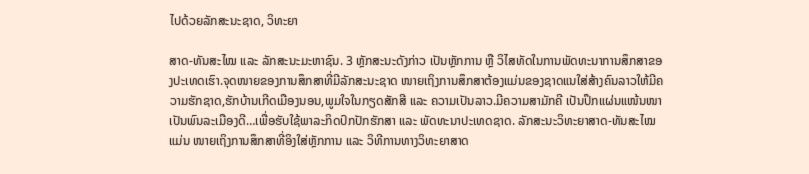ໄປດ້ວຍລັກສະນະຊາດ, ວິທະຍາ

ສາດ-ທັນສະໄໝ ແລະ ລັກສະນະມະຫາຊົນ. 3 ຫຼັກສະນະດັງກ່າວ ເປັນຫຼັກການ ຫຼື ວິໄສທັດໃນການພັດທະນາການສຶກສາຂອງປະເທດເຮົາ.ຈຸດໜາຍຂອງການສຶກສາທີ່ມີລັກສະນະຊາດ ໜາຍເຖິງການສຶກສາຕ້ອງແມ່ນຂອງຊາດແນໃສ່ສ້າງຄົນລາວໃຫ້ມີຄວາມຮັກຊາດ,ຮັກບ້ານເກີດເມືອງນອນ,ພູມໃຈໃນກຽດສັກສີ ແລະ ຄວາມເປັນລາວ.ມີຄວາມສາມັກຄີ ເປັນປຶກແຜ່ນແໜ້ນໜາ ເປັນພົນລະເມືອງດີ…ເພື່ອຮັບໃຊ້ພາລະກິດປົກປັກຮັກສາ ແລະ ພັດທະນາປະເທດຊາດ. ລັກສະນະວິທະຍາສາດ-ທັນສະໄໝ ແມ່ນ ໜາຍເຖິງການສຶກສາທີ່ອິງໃສ່ຫຼັກການ ແລະ ວິທີການທາງວິທະຍາສາດ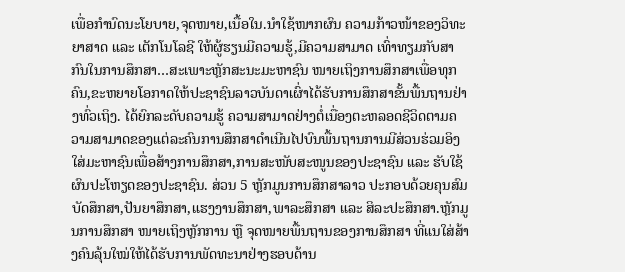ເພື່ອກໍານົດນະໂຍບາຍ,ຈຸດໜາຍ,ເນື້ອໃນ.ນໍາໃຊ້ໜາກຜົນ ຄວາມກ້າວໜ້າຂອງວິທະຍາສາດ ແລະ ເຕັກໂນໂລຊີ ໃຫ້ຜູ້ຮຽນມີຄວາມຮູ້,ມີຄວາມສາມາດ ເທົ່າທຽມກັບສາກົນໃນການສຶກສາ…ສະເພາະຫຼັກສະນະມະຫາຊົນ ໜາຍເຖິງການສຶກສາເພື່ອທຸກຄົນ,ຂະຫຍາຍໂອກາດໃຫ້ປະຊາຊົນລາວບັນດາເຜົ່າໄດ້ຮັບການສຶກສາຂັ້ນພື້ນຖານຢ່າງທົ່ວເຖິງ. ໄດ້ຍົກລະດັບຄວາມຮູ້ ຄວາມສາມາດຢ່າງຕໍ່ເນື່ອງຕະຫລອດຊີວິດຕາມຄວາມສາມາດຂອງແຕ່ລະຄົນການສຶກສາດໍາເນີນໄປບົນພື້ນຖານການມີສ່ວນຮ່ວມອິງໃສ່ມະຫາຊົນເພື່ອສ້າງການສຶກສາ,ການສະໜັບສະໜູນຂອງປະຊາຊົນ ແລະ ຮັບໃຊ້ຜົນປະໂຫຽດຂອງປະຊາຊົນ. ສ່ວນ 5 ຫຼັກມູນການສຶກສາລາວ ປະກອບດ້ວຍຄຸນສົມບັດສຶກສາ,ປັນຍາສຶກສາ,ແຮງງານສຶກສາ,ພາລະສຶກສາ ແລະ ສິລະປະສຶກສາ.ຫຼັກມູນການສຶກສາ ໜາຍເຖິງຫຼັກການ ຫຼື ຈຸດໜາຍພື້ນຖານຂອງການສຶກສາ ທີ່ແນໃສ່ສ້າງຄົນລຸ້ນໃໝ່ໃຫ້ໄດ້ຮັບການພັດທະນາຢ່າງຮອບດ້ານ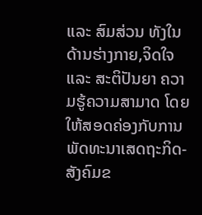ແລະ ສົມສ່ວນ ທັງໃນດ້ານຮ່າງກາຍ,ຈິດໃຈ ແລະ ສະຕິປັນຍາ ຄວາມຮູ້ຄວາມສາມາດ ໂດຍໃຫ້ສອດຄ່ອງກັບການພັດທະນາເສດຖະກິດ-ສັງຄົມຂ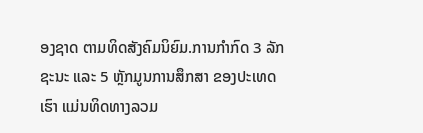ອງຊາດ ຕາມທິດສັງຄົມນິຍົມ.ການກໍາກົດ 3 ລັກຊະນະ ແລະ 5 ຫຼັກມູນການສຶກສາ ຂອງປະເທດເຮົາ ແມ່ນທິດທາງລວມ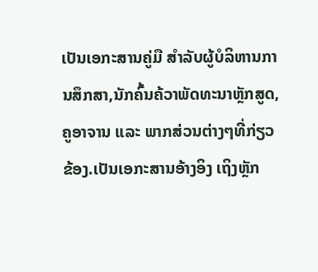ເປັນເອກະສານຄູ່ມື ສໍາລັບຜູ້ບໍລິຫານການສຶກສາ,ນັກຄົ້ນຄ້ວາພັດທະນາຫຼັກສູດ,ຄູອາຈານ ແລະ ພາກສ່ວນຕ່າງໆທີ່ກ່ຽວຂ້ອງ.ເປັນເອກະສານອ້າງອິງ ເຖິງຫຼັກ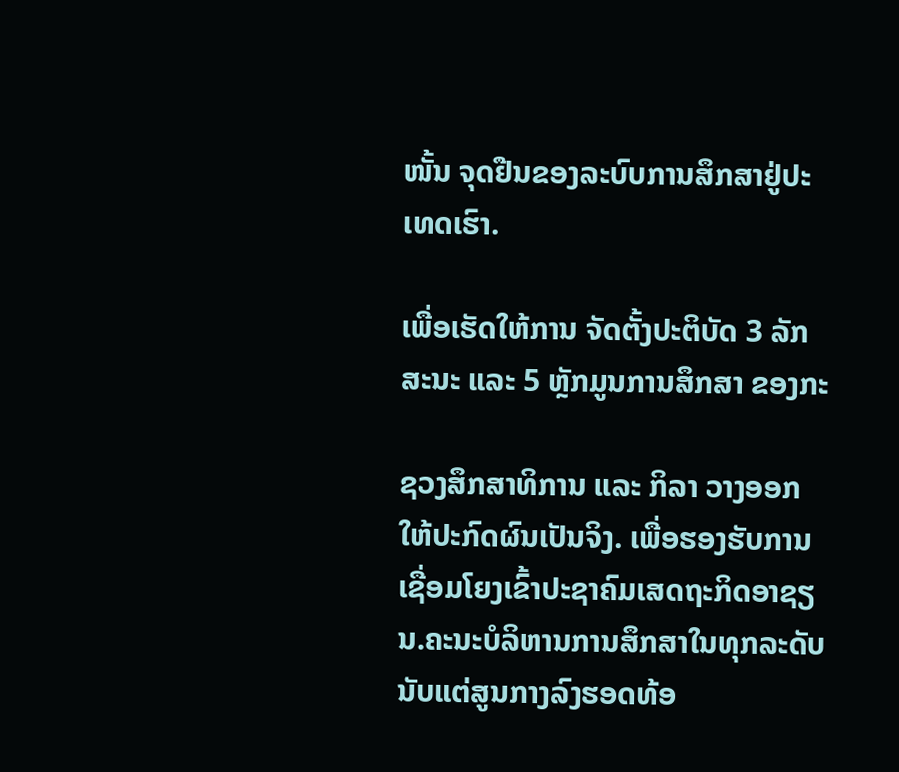ໜັ້ນ ຈຸດຢືນຂອງລະບົບການສຶກສາຢູ່ປະເທດເຮົາ.

ເພື່ອເຮັດໃຫ້ການ ຈັດຕັ້ງປະຕິບັດ 3 ລັກສະນະ ແລະ 5 ຫຼັກມູນການສຶກສາ ຂອງກະ

ຊວງສຶກສາທິການ ແລະ ກິລາ ວາງອອກໃຫ້ປະກົດຜົນເປັນຈິງ. ເພື່ອຮອງຮັບການເຊື່ອມໂຍງເຂົ້າປະຊາຄົມເສດຖະກິດອາຊຽນ.ຄະນະບໍລິຫານການສຶກສາໃນທຸກລະດັບ ນັບແຕ່ສູນກາງລົງຮອດທ້ອ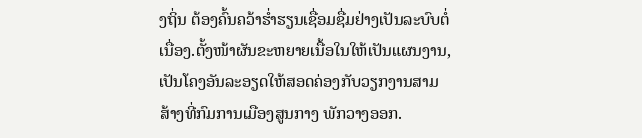ງຖິ່ນ ຕ້ອງຄົ້ນຄວ້າຮໍ່າຮຽນເຊື່ອມຊື່ມຢ່າງເປັນລະບົບຕໍ່ເນື່ອງ.ຕັ້ງໜ້າຜັນຂະຫຍາຍເນື້ອໃນໃຫ້ເປັນແຜນງານ, ເປັນໂຄງອັນລະອຽດໃຫ້ສອດຄ່ອງກັບວຽກງານສາມສ້າງທີ່ກົມການເມືອງສູນກາງ ພັກວາງອອກ.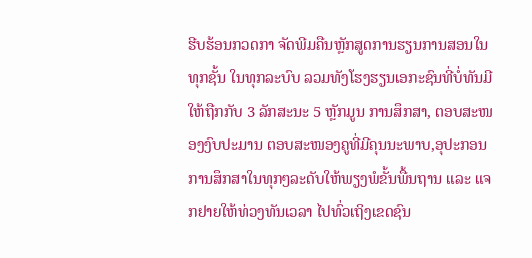ຮີບຮ້ອນກວດກາ ຈັດພີມຄືນຫຼັກສູດການຮຽນການສອນໃນທຸກຊັ້ນ ໃນທຸກລະບົບ ລວມທັງໂຮງຮຽນເອກະຊົນທີ່ບໍ່ທັນມີ ໃຫ້ຖືກກັບ 3 ລັກສະນະ 5 ຫຼັກມູນ ການສຶກສາ, ຕອບສະໜອງງົບປະມານ ຕອບສະໜອງຄູທີ່ມີຄຸນນະພາບ,ອຸປະກອນການສຶກສາໃນທຸກໆລະດັບໃຫ້ພຽງພໍຂັ້ນພື້ນຖານ ແລະ ແຈກຢາຍໃຫ້ທ່ວງທັນເວລາ ໄປທົ່ວເຖິງເຂດຊົນ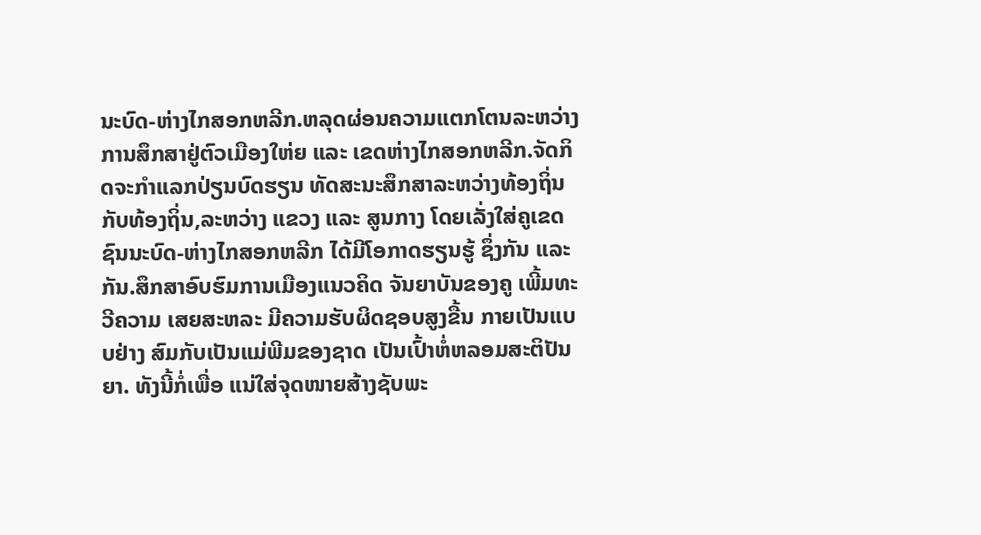ນະບົດ-ຫ່າງໄກສອກຫລີກ.ຫລຸດຜ່ອນຄວາມແຕກໂຕນລະຫວ່າງການສຶກສາຢູ່ຕົວເມືອງໃຫ່ຍ ແລະ ເຂດຫ່າງໄກສອກຫລີກ.ຈັດກິດຈະກໍາແລກປ່ຽນບົດຮຽນ ທັດສະນະສຶກສາລະຫວ່າງທ້ອງຖິ່ນກັບທ້ອງຖິ່ນ,ລະຫວ່າງ ແຂວງ ແລະ ສູນກາງ ໂດຍເລັ່ງໃສ່ຄູເຂດຊົນນະບົດ-ຫ່າງໄກສອກຫລີກ ໄດ້ມີໂອກາດຮຽນຮູ້ ຊຶ່ງກັນ ແລະ ກັນ.ສຶກສາອົບຮົມການເມືອງແນວຄິດ ຈັນຍາບັນຂອງຄູ ເພີ້ມທະວີຄວາມ ເສຍສະຫລະ ມີຄວາມຮັບຜິດຊອບສູງຂື້ນ ກາຍເປັນແບບຢ່າງ ສົມກັບເປັນແມ່ພີມຂອງຊາດ ເປັນເປົ້າຫໍ່ຫລອມສະຕິປັນຍາ. ທັງນີ້ກໍ່ເພື່ອ ແນ່ໃສ່ຈຸດໜາຍສ້າງຊັບພະ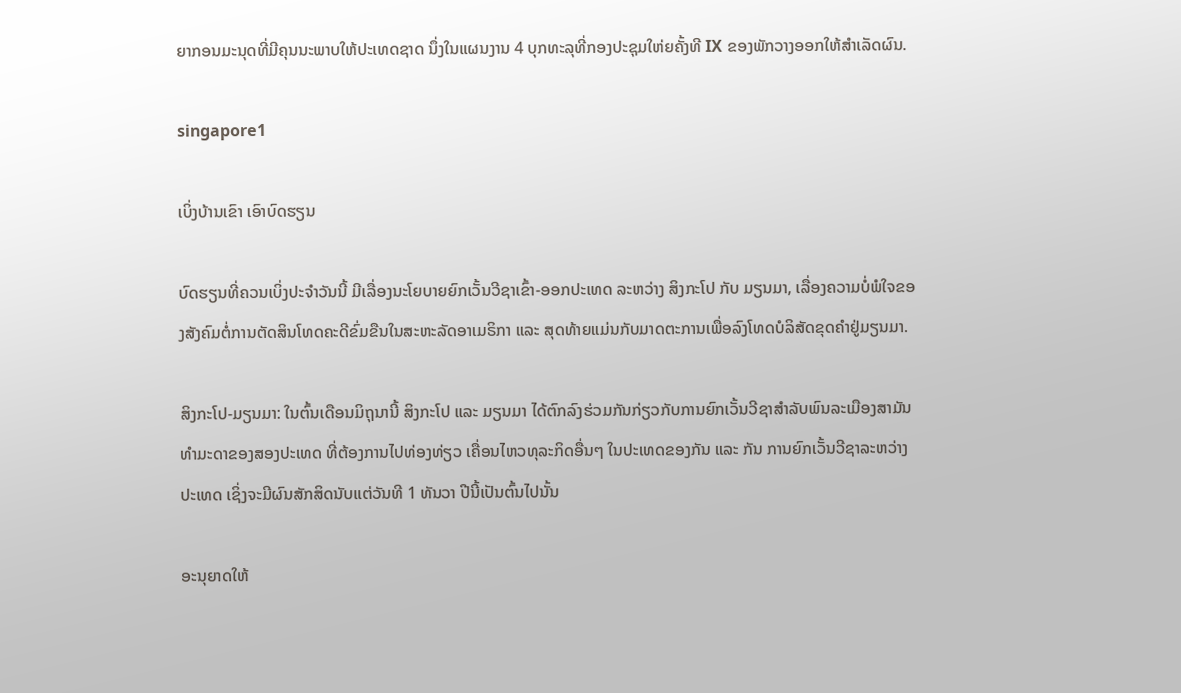ຍາກອນມະນຸດທີ່ມີຄຸນນະພາບໃຫ້ປະເທດຊາດ ນຶ່ງໃນແຜນງານ 4 ບຸກທະລຸທີ່ກອງປະຊຸມໃຫ່ຍຄັ້ງທີ IX ຂອງພັກວາງອອກໃຫ້ສໍາເລັດຜົນ.

singapore1

ເບິ່ງບ້ານເຂົາ ເອົາບົດຮຽນ

ບົດຮຽນທີ່ຄວນເບິ່ງປະຈຳວັນນີ້ ມີເລື່ອງນະໂຍບາຍຍົກເວັ້ນວີຊາເຂົ້າ-ອອກປະເທດ ລະຫວ່າງ ສິງກະໂປ ກັບ ມຽນມາ, ເລື່ອງຄວາມບໍ່ພໍໃຈຂອງສັງຄົມຕໍ່ການຕັດສິນໂທດຄະດີຂົ່ມຂືນໃນສະຫະລັດອາເມຣິກາ ແລະ ສຸດທ້າຍແມ່ນກັບມາດຕະການເພື່ອລົງໂທດບໍລິສັດຂຸດຄຳຢູ່ມຽນມາ.

ສິງກະໂປ-ມຽນມາ: ໃນຕົ້ນເດືອນມິຖຸນານີ້ ສິງກະໂປ ແລະ ມຽນມາ ໄດ້ຕົກລົງຮ່ວມກັນກ່ຽວກັບການຍົກເວັ້ນວີຊາສຳລັບພົນລະເມືອງສາມັນທຳມະດາຂອງສອງປະເທດ ທີ່ຕ້ອງການໄປທ່ອງທ່ຽວ ເຄື່ອນໄຫວທຸລະກິດອື່ນໆ ໃນປະເທດຂອງກັນ ແລະ ກັນ ການຍົກເວັ້ນວີຊາລະຫວ່າງປະເທດ ເຊິ່ງຈະມີຜົນສັກສິດນັບແຕ່ວັນທີ 1 ທັນວາ ປີນີ້ເປັນຕົ້ນໄປນັ້ນ

ອະນຸຍາດໃຫ້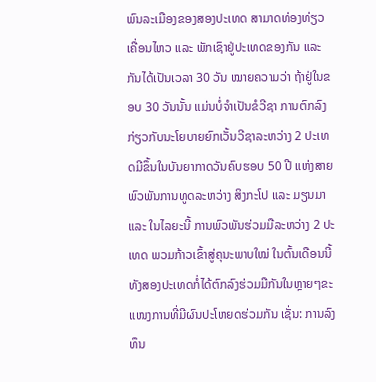ພົນລະເມືອງຂອງສອງປະເທດ ສາມາດທ່ອງທ່ຽວ ເຄື່ອນໄຫວ ແລະ ພັກເຊົາຢູ່ປະເທດຂອງກັນ ແລະ ກັນໄດ້ເປັນເວລາ 30 ວັນ ໝາຍຄວາມວ່າ ຖ້າຢູ່ໃນຂອບ 30 ວັນນັ້ນ ແມ່ນບໍ່ຈຳເປັນຂໍວີຊາ ການຕົກລົງກ່ຽວກັບນະໂຍບາຍຍົກເວັ້ນວີຊາລະຫວ່າງ 2 ປະເທດມີຂຶ້ນໃນບັນຍາກາດວັນຄົບຮອບ 50 ປີ ແຫ່ງສາຍພົວພັນການທູດລະຫວ່າງ ສິງກະໂປ ແລະ ມຽນມາ ແລະ ໃນໄລຍະນີ້ ການພົວພັນຮ່ວມມືລະຫວ່າງ 2 ປະເທດ ພວມກ້າວເຂົ້າສູ່ຄຸນະພາບໃໝ່ ໃນຕົ້ນເດືອນນີ້ ທັງສອງປະເທດກໍ່ໄດ້ຕົກລົງຮ່ວມມືກັນໃນຫຼາຍໆຂະແໜງການທີ່ມີຜົນປະໂຫຍດຮ່ວມກັນ ເຊັ່ນ: ການລົງທຶນ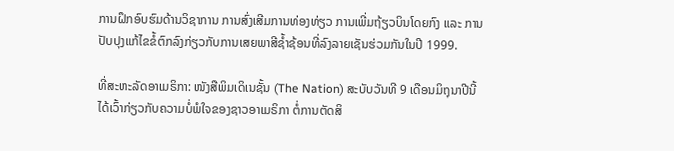ການຝຶກອົບຮົມດ້ານວິຊາການ ການສົ່ງເສີມການທ່ອງທ່ຽວ ການເພີ່ມຖ້ຽວບິນໂດຍກົງ ແລະ ການປັບປຸງແກ້ໄຂຂໍ້ຕົກລົງກ່ຽວກັບການເສຍພາສີຊ້ຳຊ້ອນທີ່ລົງລາຍເຊັນຮ່ວມກັນໃນປີ 1999.

ທີ່ສະຫະລັດອາເມຣິກາ: ໜັງສືພິມເດິເນຊັ້ນ (The Nation) ສະບັບວັນທີ 9 ເດືອນມິຖຸນາປີນີ້ ໄດ້ເວົ້າກ່ຽວກັບຄວາມບໍ່ພໍໃຈຂອງຊາວອາເມຣິກາ ຕໍ່ການຕັດສິ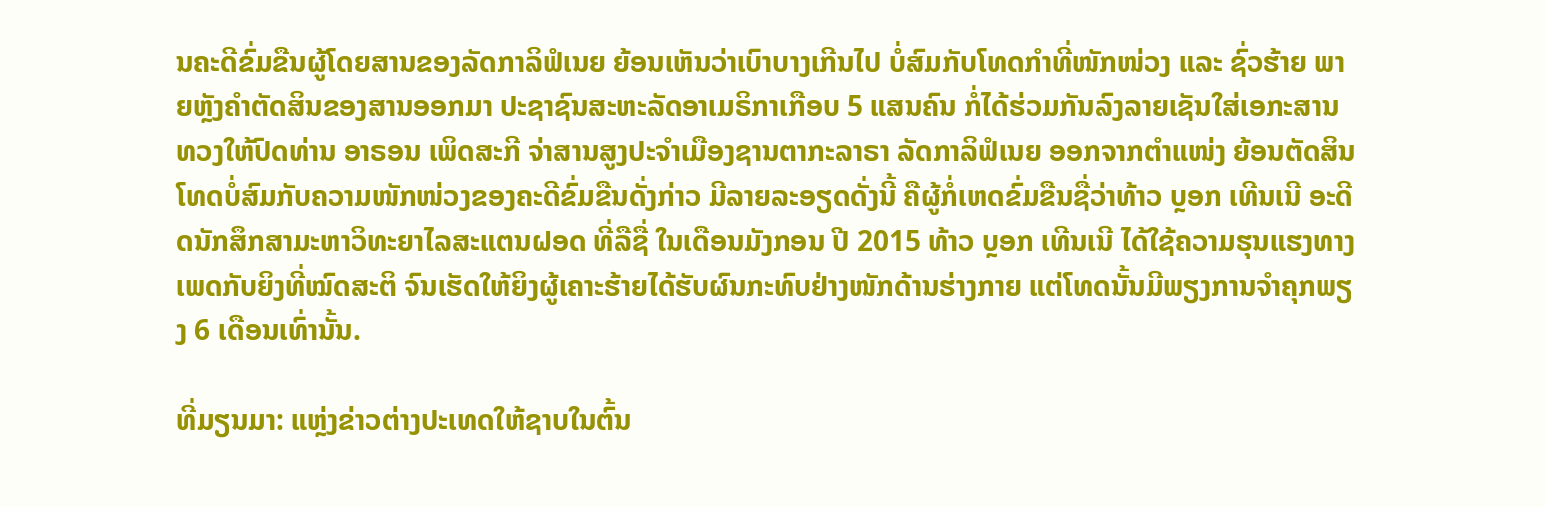ນຄະດີຂົ່ມຂືນຜູ້ໂດຍສານຂອງລັດກາລິຟໍເນຍ ຍ້ອນເຫັນວ່າເບົາບາງເກີນໄປ ບໍ່ສົມກັບໂທດກຳທີ່ໜັກໜ່ວງ ແລະ ຊົ່ວຮ້າຍ ພາຍຫຼັງຄຳຕັດສິນຂອງສານອອກມາ ປະຊາຊົນສະຫະລັດອາເມຣິກາເກືອບ 5 ແສນຄົນ ກໍ່ໄດ້ຮ່ວມກັນລົງລາຍເຊັນໃສ່ເອກະສານທວງໃຫ້ປົດທ່ານ ອາຣອນ ເພິດສະກີ ຈ່າສານສູງປະຈຳເມືອງຊານຕາກະລາຣາ ລັດກາລິຟໍເນຍ ອອກຈາກຕຳແໜ່ງ ຍ້ອນຕັດສິນໂທດບໍ່ສົມກັບຄວາມໜັກໜ່ວງຂອງຄະດີຂົ່ມຂືນດັ່ງກ່າວ ມີລາຍລະອຽດດັ່ງນີ້ ຄືຜູ້ກໍ່ເຫດຂົ່ມຂືນຊື່ວ່າທ້າວ ບຼອກ ເທີນເນີ ອະດີດນັກສຶກສາມະຫາວິທະຍາໄລສະແຕນຝອດ ທີ່ລືຊື່ ໃນເດືອນມັງກອນ ປີ 2015 ທ້າວ ບຼອກ ເທີນເນີ ໄດ້ໃຊ້ຄວາມຮຸນແຮງທາງເພດກັບຍິງທີ່ໝົດສະຕິ ຈົນເຮັດໃຫ້ຍິງຜູ້ເຄາະຮ້າຍໄດ້ຮັບຜົນກະທົບຢ່າງໜັກດ້ານຮ່າງກາຍ ແຕ່ໂທດນັ້ນມີພຽງການຈຳຄຸກພຽງ 6 ເດືອນເທົ່ານັ້ນ.

ທີ່ມຽນມາ: ແຫຼ່ງຂ່າວຕ່າງປະເທດໃຫ້ຊາບໃນຕົ້ນ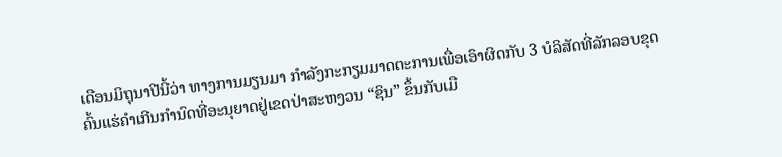ເດືອນມິຖຸນາປີນີ້ວ່າ ທາງການມຽນມາ ກຳລັງກະກຽມມາດຕະການເພື່ອເອົາຜິດກັບ 3 ບໍລິສັດທີ່ລັກລອບຂຸດຄົ້ນແຮ່ຄຳເກີນກຳນົດທີ່ອະນຸຍາດຢູ່ເຂດປ່າສະຫງວນ “ຊິນ” ຂຶ້ນກັບເມື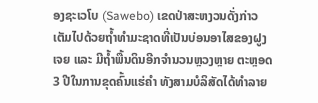ອງຊະເວໂບ (Sawebo) ເຂດປ່າສະຫງວນດັ່ງກ່າວເຕັມໄປດ້ວຍຖ້ຳທຳມະຊາດທີ່ເປັນບ່ອນອາໄສຂອງຝູງເຈຍ ແລະ ມີຖ້ຳພື້ນດິນອີກຈຳນວນຫຼວງຫຼາຍ ຕະຫຼອດ 3 ປີໃນການຂຸດຄົ້ນແຮ່ຄຳ ທັງສາມບໍລິສັດໄດ້ທຳລາຍ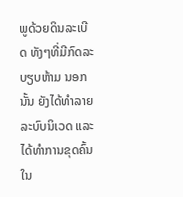ພູດ້ວຍດິນລະເບີດ ທັງໆທີ່ມີກົດລະບຽບຫ້າມ ນອກນັ້ນ ຍັງໄດ້ທຳລາຍລະບົບນິເວດ ແລະ ໄດ້ທຳການຂຸດຄົ້ນໃນ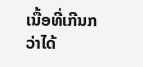ເນື້ອທີ່ເກີນກວ່າໄດ້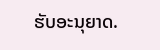ຮັບອະນຸຍາດ.